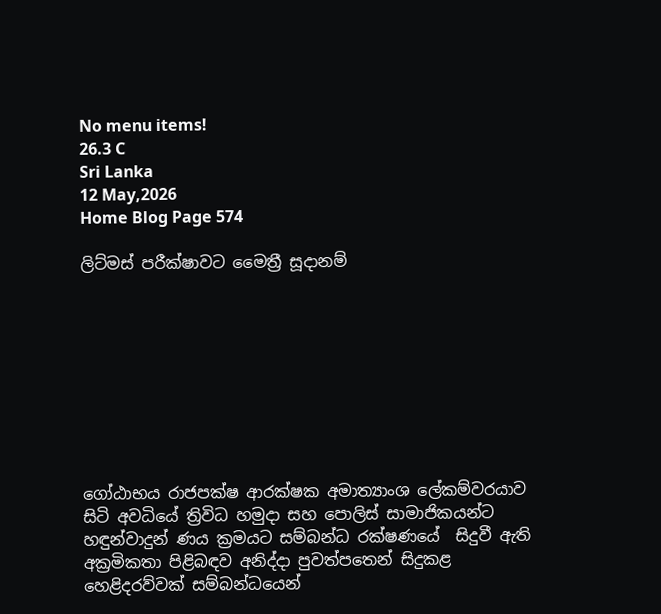No menu items!
26.3 C
Sri Lanka
12 May,2026
Home Blog Page 574

ලිට්මස් පරීක්ෂාවට මෛත්‍රී සූදානම්









ගෝඨාභය රාජපක්ෂ ආරක්ෂක අමාත්‍යාංශ ලේකම්වරයාව සිටි අවධියේ ත්‍රිවිධ හමුදා සහ පොලිස් සාමාජිකයන්ට හඳුන්වාදුන් ණය ක්‍රමයට සම්බන්ධ රක්ෂණයේ  සිදුවී ඇති අක්‍රමිකතා පිළිබඳව අනිද්දා පුවත්පතෙන් සිදුකළ හෙළිදරව්වක් සම්බන්ධයෙන්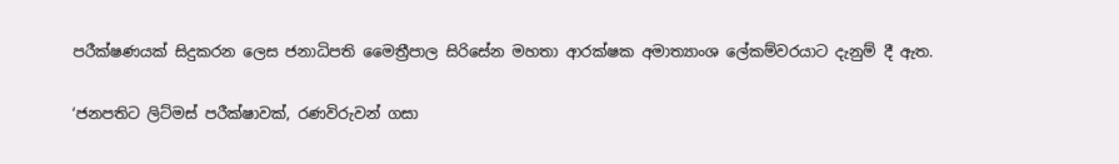පරීක්ෂණයක් සිදුකරන ලෙස ජනාධිපති මෛත්‍රීපාල සිරිසේන මහතා ආරක්ෂක අමාත්‍යාංශ ලේකම්වරයාට දැනුම් දී ඇත.

‘ජනපතිට ලිට්මස් පරීක්ෂාවක්, රණවිරුවන් ගසා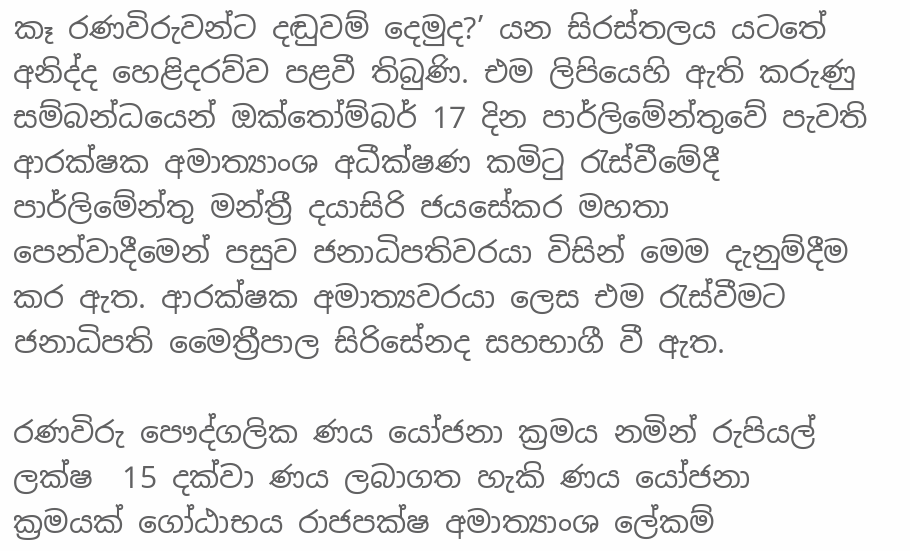කෑ රණවිරුවන්ට දඬුවම් දෙමුද?’ යන සිරස්තලය යටතේ අනිද්ද හෙළිදරව්ව පළවී තිබුණි. එම ලිපියෙහි ඇති කරුණු සම්බන්ධයෙන් ඔක්තෝම්බර් 17 දින පාර්ලිමේන්තුවේ පැවති ආරක්ෂක අමාත්‍යාංශ අධීක්ෂණ කමිටු රැස්වීමේදී පාර්ලිමේන්තු මන්ත්‍රී දයාසිරි ජයසේකර මහතා පෙන්වාදීමෙන් පසුව ජනාධිපතිවරයා විසින් මෙම දැනුම්දීම කර ඇත. ආරක්ෂක අමාත්‍යවරයා ලෙස එම රැස්වීමට ජනාධිපති මෛත්‍රීපාල සිරිසේනද සහභාගී වී ඇත.

රණවිරු පෞද්ගලික ණය යෝජනා ක්‍රමය නමින් රුපියල් ලක්ෂ  15 දක්වා ණය ලබාගත හැකි ණය යෝජනා ක්‍රමයක් ගෝඨාභය රාජපක්ෂ අමාත්‍යාංශ ලේකම්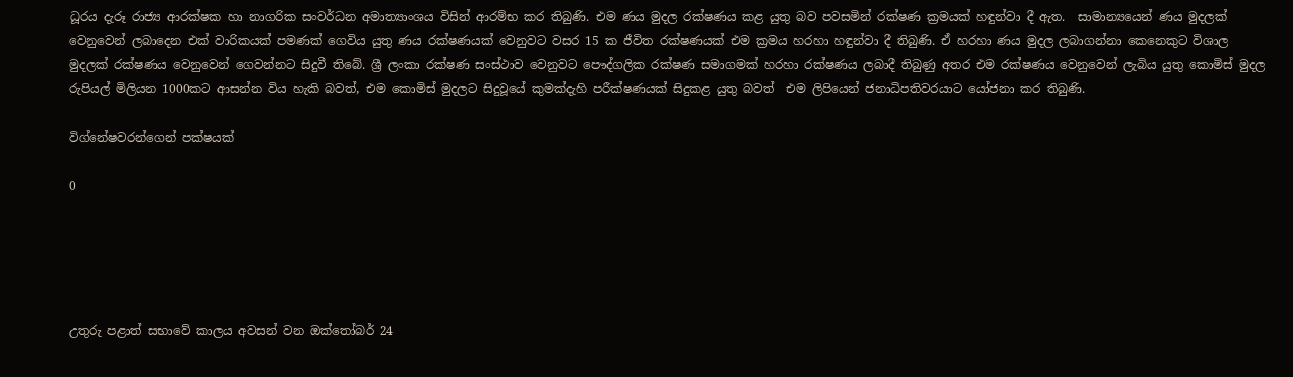ධූරය දැරූ රාජ්‍ය ආරක්ෂක හා නාගරික සංවර්ධන අමාත්‍යාංශය විසින් ආරම්භ කර තිබුණි. එම ණය මුදල රක්ෂණය කළ යුතු බව පවසමින් රක්ෂණ ක්‍රමයක් හඳුන්වා දී ඇත.  සාමාන්‍යයෙන් ණය මුදලක් වෙනුවෙන් ලබාදෙන එක් වාරිකයක් පමණක් ගෙවිය යුතු ණය රක්ෂණයක් වෙනුවට වසර 15 ක ජීවිත රක්ෂණයක් එම ක්‍රමය හරහා හඳුන්වා දී තිබුණි. ඒ හරහා ණය මුදල ලබාගන්නා කෙනෙකුට විශාල මුදලක් රක්ෂණය වෙනුවෙන් ගෙවන්නට සිදුවී තිබේ. ශ්‍රී ලංකා රක්ෂණ සංස්ථාව වෙනුවට පෞද්ගලික රක්ෂණ සමාගමක් හරහා රක්ෂණය ලබාදී තිබුණු අතර එම රක්ෂණය වෙනුවෙන් ලැබිය යුතු කොමිස් මුදල රුපියල් මිලියන 1000කට ආසන්න විය හැකි බවත්, එම කොමිස් මුදලට සිදුවූයේ කුමක්දැහි පරීක්ෂණයක් සිදුකළ යුතු බවත්  එම ලිපියෙන් ජනාධිපතිවරයාට යෝජනා කර තිබුණි.

විග්නේෂවරන්ගෙන් පක්ෂයක්

0





උතුරු පළාත් සභාවේ කාලය අවසන් වන ඔක්තෝබර් 24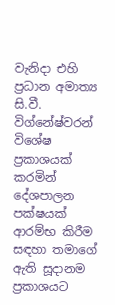වැනිදා එහි ප්‍රධාන අමාත්‍ය සි.වී. විග්නේෂ්වරන් විශේෂ ප්‍රකාශයක් කරමින් දේශපාලන පක්ෂයක් ආරම්භ කිරීම සඳහා තමාගේ ඇති සූදානම ප්‍රකාශයට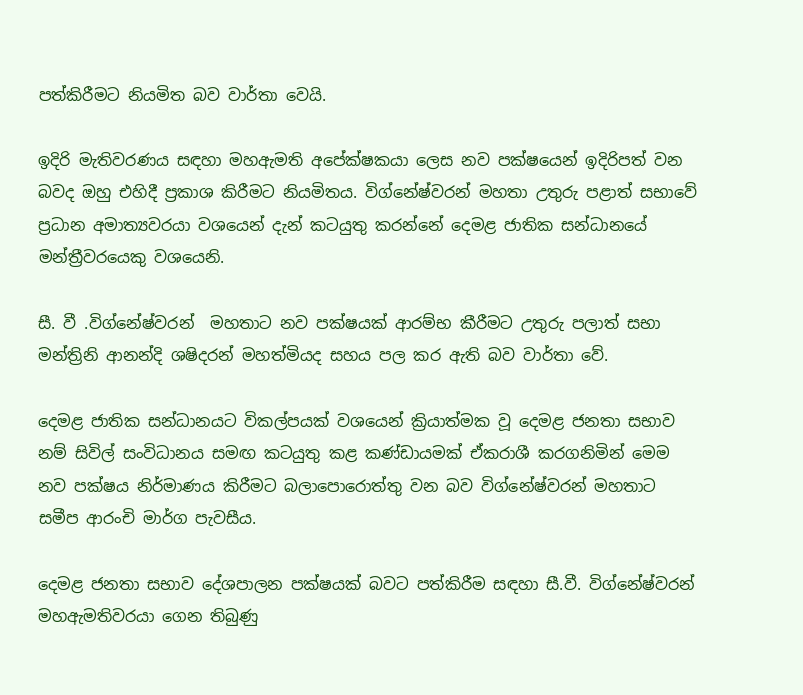පත්කිරීමට නියමිත බව වාර්තා වෙයි.

ඉදිරි මැතිවරණය සඳහා මහඇමති අපේක්ෂකයා ලෙස නව පක්ෂයෙන් ඉදිරිපත් වන බවද ඔහු එහිදී ප්‍රකාශ කිරීමට නියමිතය. විග්නේෂ්වරන් මහතා උතුරු පළාත් සභාවේ ප්‍රධාන අමාත්‍යවරයා වශයෙන් දැන් කටයුතු කරන්නේ දෙමළ ජාතික සන්ධානයේ මන්ත්‍රීවරයෙකු වශයෙනි.

සී. වී .විග්නේෂ්වරන්  මහතාට නව පක්ෂයක් ආරම්භ කීරීමට උතුරු පලාත් සභා මන්ත්‍රිනි ආනන්දි ශෂිදරන් මහත්මියද සහය පල කර ඇති බව වාර්තා වේ.

දෙමළ ජාතික සන්ධානයට විකල්පයක් වශයෙන් ක්‍රියාත්මක වූ දෙමළ ජනතා සභාව නම් සිවිල් සංවිධානය සමඟ කටයුතු කළ කණ්ඩායමක් ඒකරාශී කරගනිමින් මෙම නව පක්ෂය නිර්මාණය කිරීමට බලාපොරොත්තු වන බව විග්නේෂ්වරන් මහතාට සමීප ආරංචි මාර්ග පැවසීය.

දෙමළ ජනතා සභාව දේශපාලන පක්ෂයක් බවට පත්කිරීම සඳහා සී.වී. විග්නේෂ්වරන් මහඇමතිවරයා ගෙන තිබුණු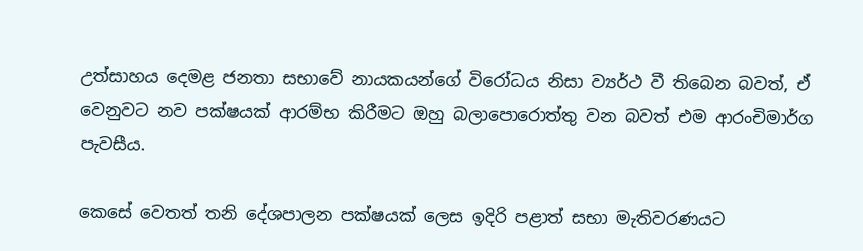උත්සාහය දෙමළ ජනතා සභාවේ නායකයන්ගේ විරෝධය නිසා ව්‍යර්ථ වී තිබෙන බවත්, ඒ වෙනුවට නව පක්ෂයක් ආරම්භ කිරීමට ඔහු බලාපොරොත්තු වන බවත් එම ආරංචිමාර්ග පැවසීය.

කෙසේ වෙතත් තනි දේශපාලන පක්ෂයක් ලෙස ඉදිරි පළාත් සභා මැතිවරණයට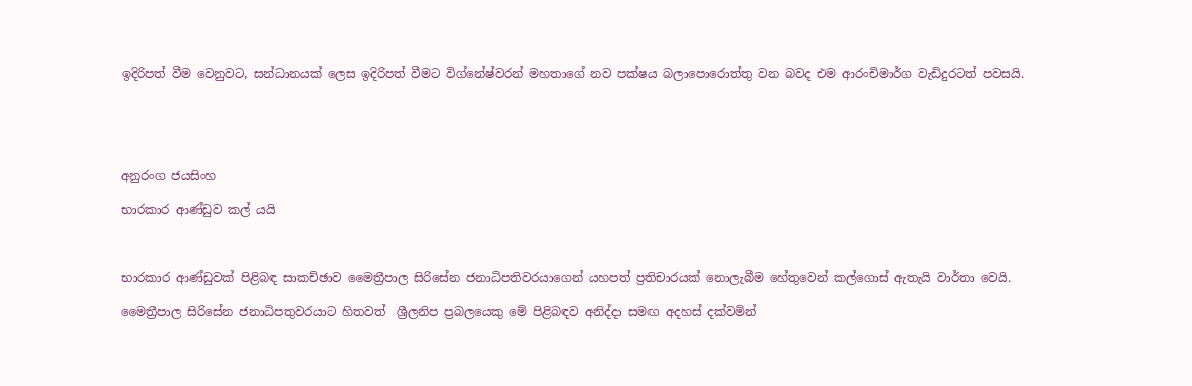ඉදිරිපත් වීම වෙනුවට, සන්ධානයක් ලෙස ඉදිරිපත් වීමට විග්නේෂ්වරන් මහතාගේ නව පක්ෂය බලාපොරොත්තු වන බවද එම ආරංචිමාර්ග වැඩිදුරටත් පවසයි.





අනුරංග ජයසිංහ

භාරකාර ආණ්ඩුව කල් යයි



භාරකාර ආණ්ඩුවක් පිළිබඳ සාකච්ඡාව මෛත්‍රීපාල සිරිසේන ජනාධිපතිවරයාගෙන් යහපත් ප්‍රතිචාරයක් නොලැබීම හේතුවෙන් කල්ගොස් ඇතැයි වාර්තා වෙයි.

මෛත්‍රීපාල සිරිසේන ජනාධිපතුවරයාට හිතවත්  ශ්‍රීලනිප ප්‍රබලයෙකු මේ පිළිබඳව අනිද්දා සමඟ අදහස් දක්වමින්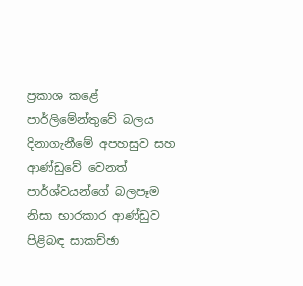ප්‍රකාශ කළේ පාර්ලිමේන්තුවේ බලය දිනාගැනීමේ අපහසුව සහ ආණ්ඩුවේ වෙනත් පාර්ශ්වයන්ගේ බලපෑම නිසා භාරකාර ආණ්ඩුව පිළිබඳ සාකච්ඡා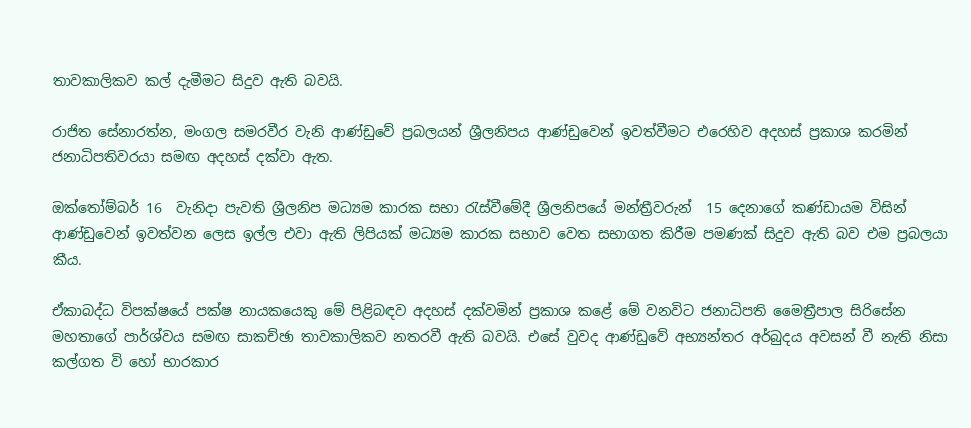තාවකාලිකව කල් දැමීමට සිදුව ඇති බවයි.

රාජිත සේනාරත්න, මංගල සමරවීර වැනි ආණ්ඩුවේ ප්‍රබලයන් ශ්‍රීලනිපය ආණ්ඩුවෙන් ඉවත්වීමට එරෙහිව අදහස් ප්‍රකාශ කරමින් ජනාධිපතිවරයා සමඟ අදහස් දක්වා ඇත.

ඔක්තෝම්බර් 16  වැනිදා පැවති ශ්‍රීලනිප මධ්‍යම කාරක සභා රැස්වීමේදී ශ්‍රීලනිපයේ මන්ත්‍රීවරුන්  15 දෙනාගේ කණ්ඩායම විසින් ආණ්ඩුවෙන් ඉවත්වන ලෙස ඉල්ල එවා ඇති ලිපියක් මධ්‍යම කාරක සභාව වෙත සභාගත කිරීම පමණක් සිදුව ඇති බව එම ප්‍රබලයා කීය.

ඒකාබද්ධ විපක්ෂයේ පක්ෂ නායකයෙකු මේ පිළිබඳව අදහස් දක්වමින් ප්‍රකාශ කළේ මේ වනවිට ජනාධිපති මෛත්‍රීපාල සිරිසේන මහතාගේ පාර්ශ්වය සමඟ සාකච්ඡා තාවකාලිකව නතරවී ඇති බවයි. එසේ වුවද ආණ්ඩුවේ අභ්‍යන්තර අර්බුදය අවසන් වී නැති නිසා කල්ගත වි හෝ භාරකාර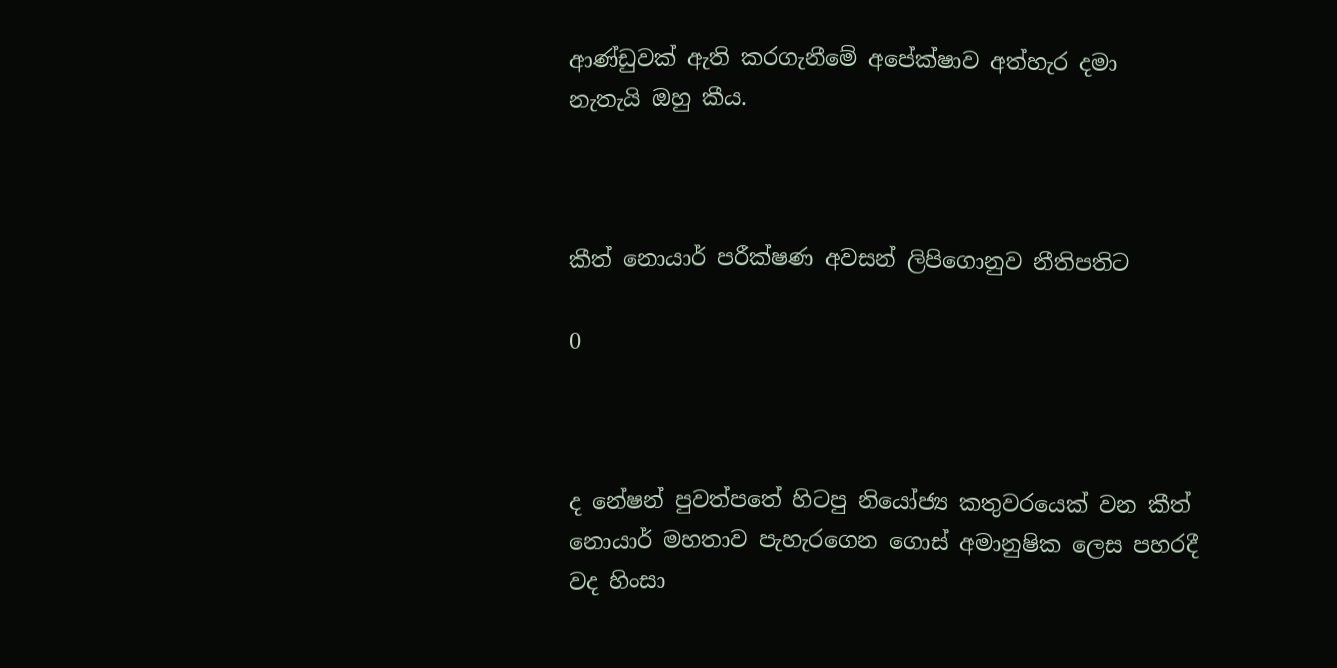ආණ්ඩුවක් ඇති කරගැනීමේ අපේක්ෂාව අත්හැර දමා නැතැයි ඔහු කීය.



කීත් නොයාර් පරීක්ෂණ අවසන් ලිපිගොනුව නීතිපතිට

0



ද නේෂන් පුවත්පතේ හිටපු නියෝජ්‍ය කතුවරයෙක් වන කීත් නොයාර් මහතාව පැහැරගෙන ගොස් අමානුෂික ලෙස පහරදී වද හිංසා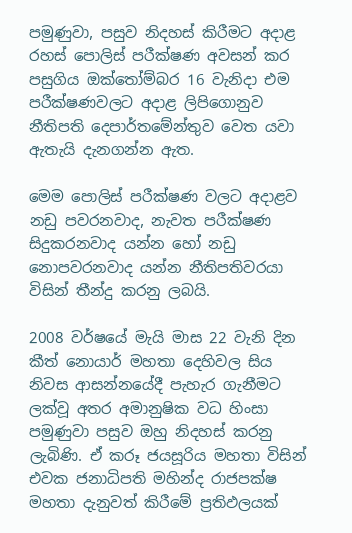පමුණුවා, පසුව නිදහස් කිරීමට අදාළ රහස් පොලිස් පරීක්ෂණ අවසන් කර පසුගිය ඔක්තෝම්බර 16 වැනිදා එම පරීක්ෂණවලට අදාළ ලිපිගොනුව නීතිපති දෙපාර්තමේන්තුව වෙත යවා ඇතැයි දැනගන්න ඇත.

මෙම පොලිස් පරීක්ෂණ වලට අදාළව නඩු පවරනවාද, නැවත පරීක්ෂණ සිදුකරනවාද යන්න හෝ නඩු නොපවරනවාද යන්න නීතිපතිවරයා විසින් තීන්දු කරනු ලබයි.

2008 වර්ෂයේ මැයි මාස 22 වැනි දින කීත් නොයාර් මහතා දෙහිවල සිය නිවස ආසන්නයේදී පැහැර ගැනීමට ලක්වූ අතර අමානුෂික වධ හිංසා පමුණුවා පසුව ඔහු නිදහස් කරනු ලැබිණි. ඒ කරූ ජයසූරිය මහතා විසින් එවක ජනාධිපති මහින්ද රාජපක්ෂ මහතා දැනුවත් කිරීමේ ප්‍රතිඵලයක්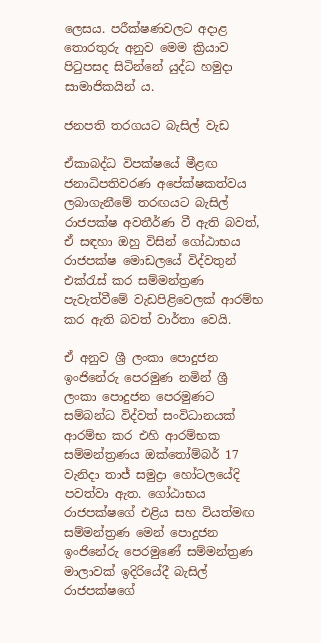ලෙසය. පරීක්ෂණවලට අදාළ තොරතුරු අනුව මෙම ක්‍රියාව පිටුපසද සිටින්නේ යුද්ධ හමුදා සාමාජිකයින් ය.

ජනපති තරගයට බැසිල් වැඩ

ඒකාබද්ධ විපක්ෂයේ මීළඟ ජනාධිපතිවරණ අපේක්ෂකත්වය ලබාගැනීමේ තරඟයට බැසිල් රාජපක්ෂ අවතීර්ණ වී ඇති බවත්, ඒ සඳහා ඔහු විසින් ගෝඨාභය රාජපක්ෂ මොඩලයේ විද්වතුන් එක්රැස් කර සම්මන්ත්‍රණ පැවැත්වීමේ වැඩපිළිවෙලක් ආරම්භ කර ඇති බවත් වාර්තා වෙයි.

ඒ අනුව ශ්‍රී ලංකා පොදුජන ඉංජිනේරු පෙරමුණ නමින් ශ්‍රී ලංකා පොදුජන පෙරමුණට සම්බන්ධ විද්වත් සංවිධානයක් ආරම්භ කර එහි ආරම්භක සම්මන්ත්‍රණය ඔක්තෝම්බර් 17 වැනිදා තාජ් සමුද්‍රා හෝටලයේදි පවත්වා ඇත. ගෝඨාභය රාජපක්ෂගේ එළිය සහ වියත්මඟ සම්මන්ත්‍රණ මෙන් පොදුජන ඉංජිනේරු පෙරමුණේ සම්මන්ත්‍රණ මාලාවක් ඉදිරියේදී බැසිල් රාජපක්ෂගේ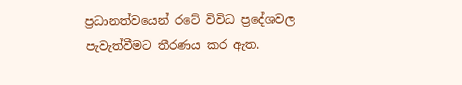ප්‍රධානත්වයෙන් රටේ විවිධ ප්‍රදේශවල පැවැත්වීමට තීරණය කර ඇත.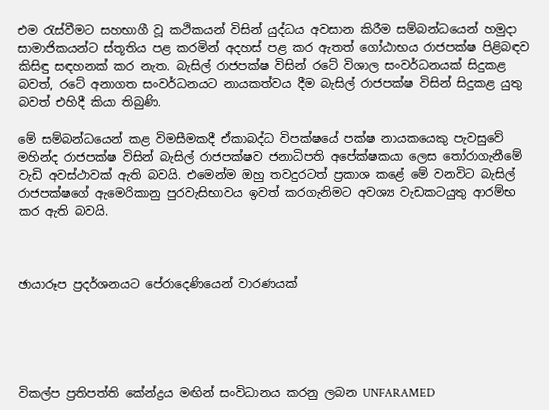එම රැස්වීමට සහභාගී වූ කථිකයන් විසින් යුද්ධය අවසාන කිරීම සම්බන්ධයෙන් හමුදා සාමාජිකයන්ට ස්තූතිය පළ කරමින් අදහස් පළ කර ඇතත් ගෝඨාභය රාජපක්ෂ පිළිබඳව කිසිඳු සඳහනක් කර නැත. බැසිල් රාජපක්ෂ විසින් රටේ විශාල සංවර්ධනයක් සිදුකළ බවත්, රටේ අනාගත සංවර්ධනයට නායකත්වය දීම බැසිල් රාජපක්ෂ විසින් සිදුකළ යුතු බවත් එහිදී කියා තිබුණි.

මේ සම්බන්ධයෙන් කළ විමසීමකදී ඒකාබද්ධ විපක්ෂයේ පක්ෂ නායකයෙකු පැවසුවේ මහින්ද රාජපක්ෂ විසින් බැසිල් රාජපක්ෂව ජනාධිපති අපේක්ෂකයා ලෙස තෝරාගැනීමේ වැඩි අවස්ථාවක් ඇති බවයි. එමෙන්ම ඔහු තවදුරටත් ප්‍රකාශ කළේ මේ වනවිට බැසිල් රාජපක්ෂගේ ඇමෙරිකානු පුරවැසිභාවය ඉවත් කරගැනිමට අවශ්‍ය වැඩකටයුතු ආරම්භ කර ඇති බවයි.



ඡායාරූප ප්‍රදර්ශනයට පේරාදෙණියෙන් වාරණයක්





විකල්ප ප්‍රතිපත්ති කේන්ද්‍රය මඟින් සංවිධානය කරනු ලබන UNFARAMED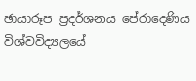ඡායාරූප ප්‍රදර්ශනය පේරාදෙණිය විශ්වවිද්‍යලයේ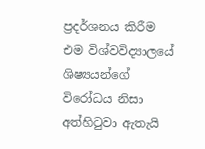ප්‍රදර්ශනය කිරීම එම විශ්වවිද්‍යාලයේ ශිෂ්‍යයන්ගේ විරෝධය නිසා අත්හිටුවා ඇතැයි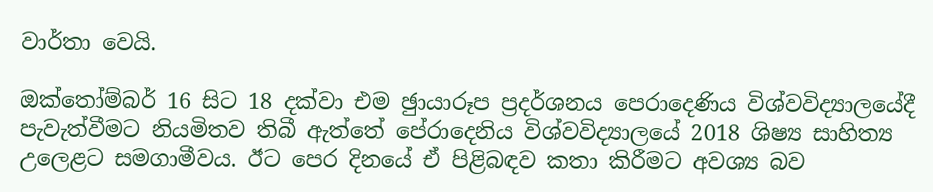වාර්තා වෙයි.

ඔක්තෝම්බර් 16 සිට 18 දක්වා එම ඡුායාරූප ප්‍රදර්ශනය පෙරාදෙණිය විශ්වවිද්‍යාලයේදී පැවැත්වීමට නියමිතව තිබී ඇත්තේ පේරාදෙනිය විශ්වවිද්‍යාලයේ 2018 ශිෂ්‍ය සාහිත්‍ය උලෙළට සමගාමීවය. ඊට පෙර දිනයේ ඒ පිළිබඳව කතා කිරීමට අවශ්‍ය බව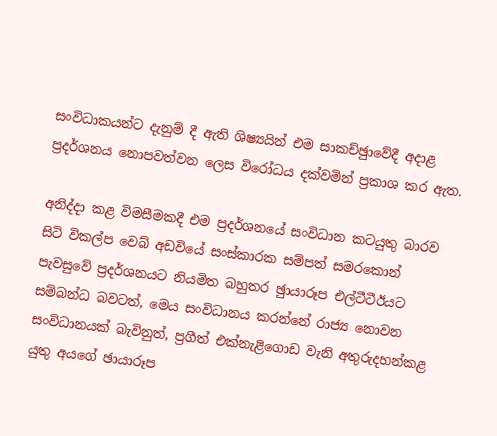සංවිධාකයන්ට දැනුම් දී ඇති ශිෂ්‍යයින් එම සාකච්ඡුාවේදී අදාළ ප්‍රදර්ශනය නොපවත්වන ලෙස විරෝධය දක්වමින් ප්‍රකාශ කර ඇත.

අනිද්දා කළ විමසීමකදී එම ප්‍රදර්ශනයේ සංවිධාන කටයුතු බාරව සිටි විකල්ප වෙබ් අඩවියේ සංස්කාරක සම්පත් සමරකොන් පැවසුවේ ප්‍රදර්ශනයට නියමිත බහුතර ඡුායාරූප එල්ටීටීඊයට සම්බන්ධ බවටත්, මෙය සංවිධානය කරන්නේ රාජ්‍ය නොවන සංවිධානයක් බැවිනුත්, ප්‍රගීත් එක්නැළිගොඩ වැනි අතුරුදහන්කළ යුතු අයගේ ඡායාරූප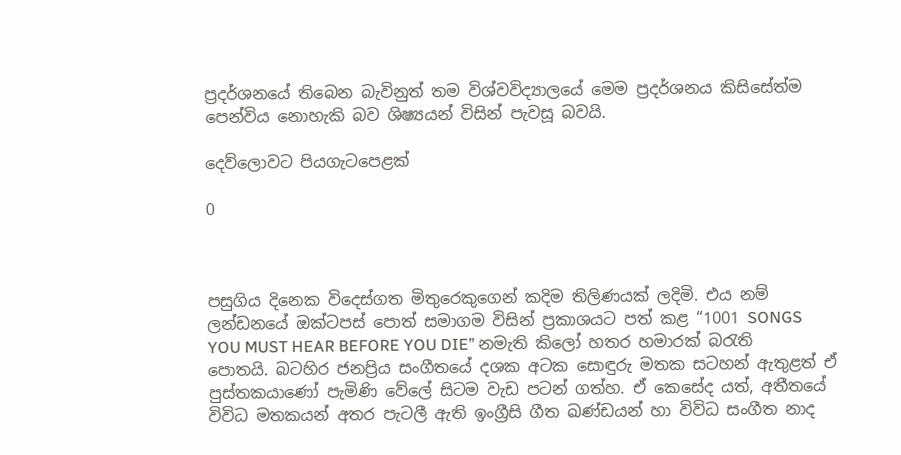ප්‍රදර්ශනයේ තිබෙන බැවිනුත් තම විශ්වවිද්‍යාලයේ මෙම ප්‍රදර්ශනය කිසිසේත්ම පෙන්විය නොහැකි බව ශිෂ්‍යයන් විසින් පැවසූ බවයි.

දෙව්ලොවට පියගැටපෙළක්

0



පසුගිය දිනෙක විදෙස්ගත මිතුරෙකුගෙන් කදිම තිලිණයක් ලදිමි. එය නම් ලන්ඩනයේ ඔක්ටපස් පොත් සමාගම විසින් ප්‍රකාශයට පත් කළ “1001 SONGS YOU MUST HEAR BEFORE YOU DIE” නමැති කිලෝ හතර හමාරක් බරැති පොතයි. බටහිර ජනප්‍රිය සංගීතයේ දශක අටක සොඳුරු මතක සටහන් ඇතුළත් ඒ පුස්තකයාණෝ පැමිණි වේලේ සිටම වැඩ පටන් ගත්හ. ඒ කෙසේද යත්, අතීතයේ විවිධ මතකයන් අතර පැටලී ඇති ඉංග්‍රීසි ගීත ඛණ්ඩයන් හා විවිධ සංගීත නාද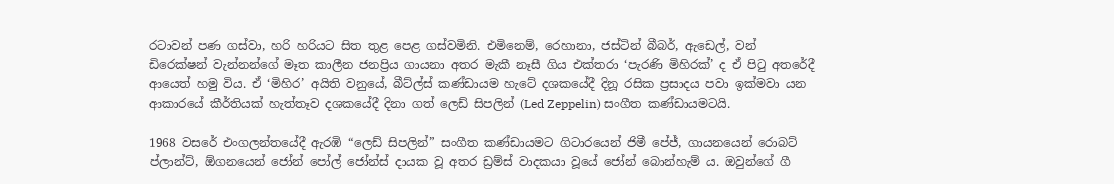රටාවන් පණ ගස්වා, හරි හරියට සිත තුළ පෙළ ගස්වමිනි. එමිනෙම්, රෙහානා, ජස්ටින් බීබර්, ඇඩෙල්, වන් ඩිරෙක්ෂන් වැන්නන්ගේ මෑත කාලීන ජනප්‍රිය ගායනා අතර මැකී නෑසී ගිය එක්තරා ‘පැරණි මිහිරක්’ ද ඒ පිටු අතරේදී ආයෙත් හමු විය. ඒ ‘මිහිර’ අයිති වනුයේ, බීට්ල්ස් කණ්ඩායම හැටේ දශකයේදී දිනූ රසික ප්‍රසාදය පවා ඉක්මවා යන ආකාරයේ කීර්තියක් හැත්තෑව දශකයේදී දිනා ගත් ලෙඩ් සිපලින් (Led Zeppelin) සංගීත කණ්ඩායමටයි.

1968 වසරේ එංගලන්තයේදී ඇරඹි “ලෙඩ් සිපලින්” සංගීත කණ්ඩායමට ගිටාරයෙන් ජිමී පේජ්, ගායනයෙන් රොබට් ප්ලාන්ට්, ඕගනයෙන් ජෝන් පෝල් ජෝන්ස් දායක වූ අතර ඩ්‍රම්ස් වාදකයා වූයේ ජෝන් බොන්හැම් ය. ඔවුන්ගේ ගී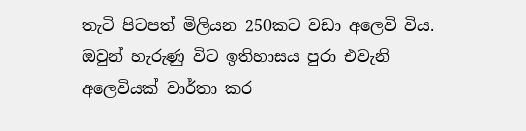තැටි පිටපත් මිලියන 250කට වඩා අලෙවි විය. ඔවුන් හැරුණු විට ඉතිහාසය පුරා එවැනි අලෙවියක් වාර්තා කර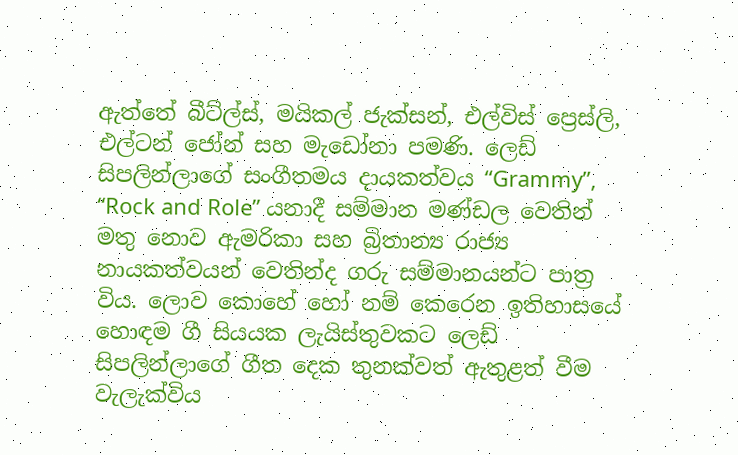ඇත්තේ බීට්ල්ස්, මයිකල් ජැක්සන්, එල්විස් ප්‍රෙස්ලි, එල්ටන් ජෝන් සහ මැඩෝනා පමණි. ලෙඩ් සිපලින්ලාගේ සංගීතමය දායකත්වය “Grammy”, “Rock and Role” යනාදී සම්මාන මණ්ඩල වෙතින් මතු නොව ඇමරිකා සහ බ්‍රිතාන්‍ය රාජ්‍ය නායකත්වයන් වෙතින්ද ගරු සම්මානයන්ට පාත්‍ර විය. ලොව කොහේ හෝ නම් කෙරෙන ඉතිහාසයේ හොඳම ගී සියයක ලැයිස්තුවකට ලෙඩ් සිපලින්ලාගේ ගීත දෙක තුනක්වත් ඇතුළත් වීම වැලැක්විය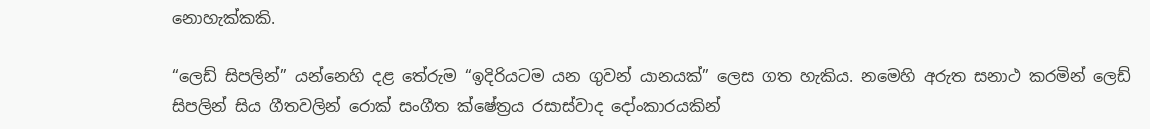නොහැක්කකි.

“ලෙඩ් සිපලින්” යන්නෙහි දළ තේරුම “ඉදිරියටම යන ගුවන් යානයක්” ලෙස ගත හැකිය. නමෙහි අරුත සනාථ කරමින් ලෙඩ් සිපලින් සිය ගීතවලින් රොක් සංගීත ක්ෂේත්‍රය රසාස්වාද දෝංකාරයකින්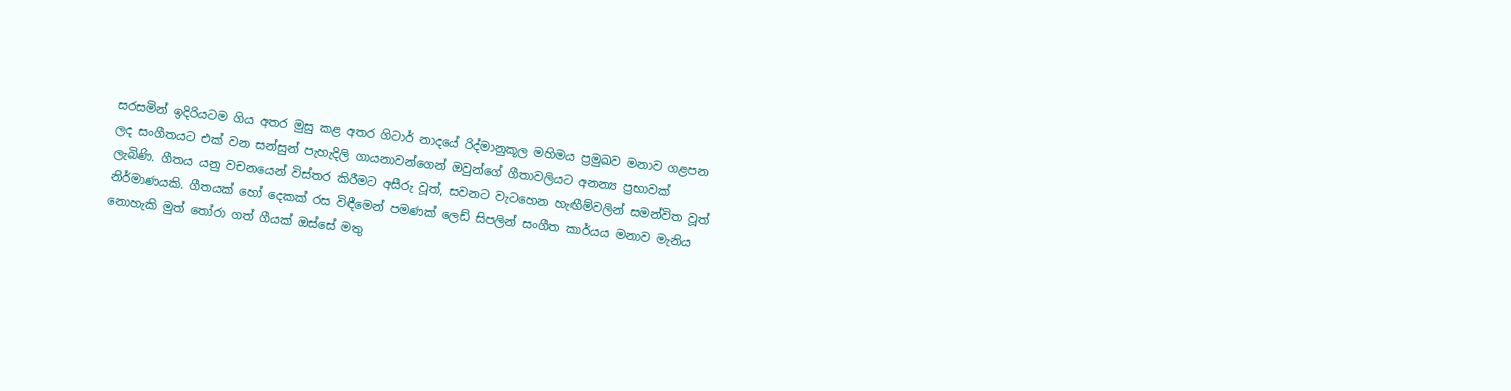සරසමින් ඉදිරියටම ගිය අතර මුසු කළ අතර ගිටාර් නාදයේ රිද්මානුකූල මහිමය ප්‍රමුඛව මනාව ගළපන ලද සංගීතයට එක් වන සන්සුන් පැහැදිලි ගායනාවන්ගෙන් ඔවුන්ගේ ගීතාවලියට අනන්‍ය ප්‍රභාවක් ලැබිණි. ගීතය යනු වචනයෙන් විස්තර කිරීමට අසීරු වූත්, සවනට වැටහෙන හැඟීම්වලින් සමන්විත වූත් නිර්මාණයකි. ගීතයක් හෝ දෙකක් රස විඳීමෙන් පමණක් ලෙඩ් සිපලින් සංගීත කාර්යය මනාව මැනිය නොහැකි මුත් තෝරා ගත් ගීයක් ඔස්සේ මතු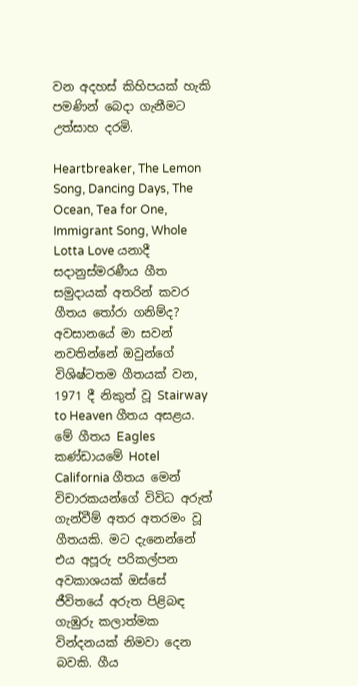වන අදහස් කිහිපයක් හැකි පමණින් බෙදා ගැනීමට උත්සාහ දරමි.

Heartbreaker, The Lemon Song, Dancing Days, The Ocean, Tea for One, Immigrant Song, Whole Lotta Love යනාදී සදානුස්මරණීය ගීත සමුදායක් අතරින් කවර ගීතය තෝරා ගනිම්ද? අවසානයේ මා සවන් නවතින්නේ ඔවුන්ගේ විශිෂ්ටතම ගීතයක් වන, 1971 දී නිකුත් වූ Stairway to Heaven ගීතය අසළය. මේ ගීතය Eagles කණ්ඩායමේ Hotel California ගීතය මෙන් විචාරකයන්ගේ විවිධ අරුත් ගැන්වීම් අතර අතරමං වූ ගීතයකි. මට දැනෙන්නේ එය අපූරු පරිකල්පන අවකාශයක් ඔස්සේ ජීවිතයේ අරුත පිළිබඳ ගැඹුරු කලාත්මක වින්දනයක් නිමවා දෙන බවකි. ගීය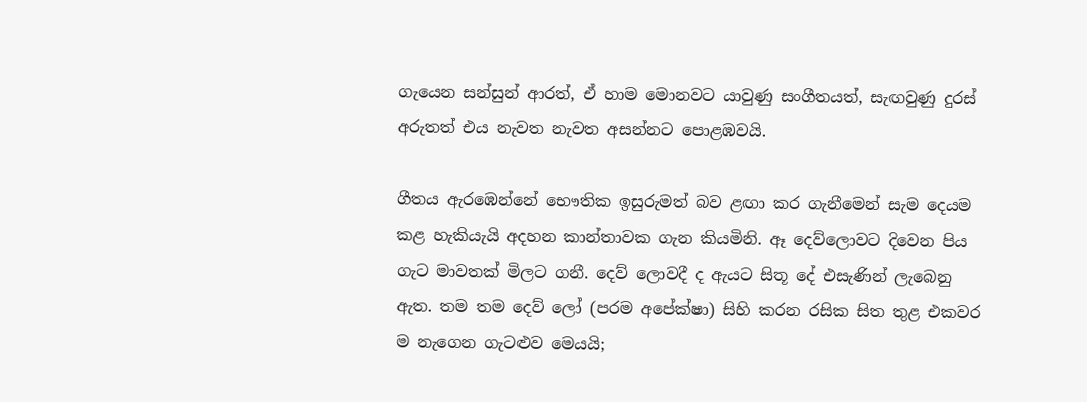ගැයෙන සන්සුන් ආරත්, ඒ හාම මොනවට යාවුණු සංගීතයත්, සැඟවුණු දුරස් අරුතත් එය නැවත නැවත අසන්නට පොළඹවයි.

ගීතය ඇරඹෙන්නේ භෞතික ඉසුරුමත් බව ළඟා කර ගැනීමෙන් සැම දෙයම කළ හැකියැයි අදහන කාන්තාවක ගැන කියමිනි. ඈ දෙව්ලොවට දිවෙන පිය ගැට මාවතක් මිලට ගනී. දෙව් ලොවදී ද ඇයට සිතූ දේ එසැණින් ලැබෙනු ඇත. තම තම දෙව් ලෝ (පරම අපේක්ෂා) සිහි කරන රසික සිත තුළ එකවර ම නැගෙන ගැටළුව මෙයයි;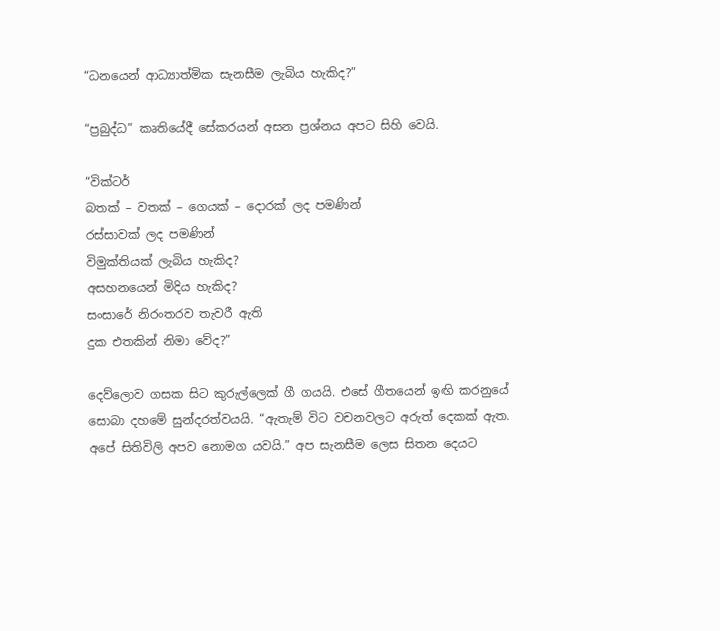“ධනයෙන් ආධ්‍යාත්මික සැනසීම ලැබිය හැකිද?”

“ප්‍රබුද්ධ” කෘතියේදී සේකරයන් අසන ප්‍රශ්නය අපට සිහි වෙයි.

“වික්ටර්
බතක් – වතක් – ගෙයක් – දොරක් ලද පමණින්
රස්සාවක් ලද පමණින්
විමුක්තියක් ලැබිය හැකිද?
අසහනයෙන් මිදිය හැකිද?
සංසාරේ නිරංතරව තැවරී ඇති
දුක එතකින් නිමා වේද?”

දෙව්ලොව ගසක සිට කුරුල්ලෙක් ගී ගයයි. එසේ ගීතයෙන් ඉඟි කරනුයේ සොබා දහමේ සුන්දරත්වයයි. “ඇතැම් විට වචනවලට අරුත් දෙකක් ඇත. අපේ සිතිවිලි අපව නොමග යවයි.” අප සැනසීම ලෙස සිතන දෙයට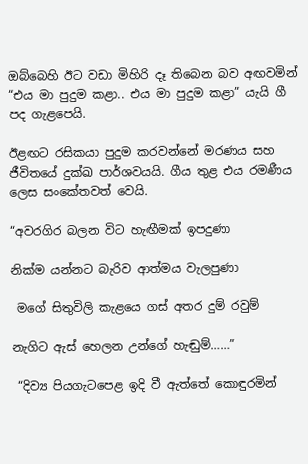ඔබ්බෙහි ඊට වඩා මිහිරි දෑ තිබෙන බව අඟවමින් “එය මා පුදුම කළා.. එය මා පුදුම කළා” යැයි ගී පද ගැළපෙයි.

ඊළඟට රසිකයා පුදුම කරවන්නේ මරණය සහ ජීවිතයේ දුක්ඛ පාර්ශවයයි. ගීය තුළ එය රමණීය ලෙස සංකේතවත් වෙයි.

“අවරගිර බලන විට හැඟීමක් ඉපදුණා

නික්ම යන්නට බැරිව ආත්මය වැලපුණා

 මගේ සිතුවිලි කැළයෙ ගස් අතර දුම් රවුම්

නැගිට ඇස් හෙලන උන්ගේ හැඬුම්……”

 “දිව්‍ය පියගැටපෙළ ඉදි වී ඇත්තේ කොඳුරමින්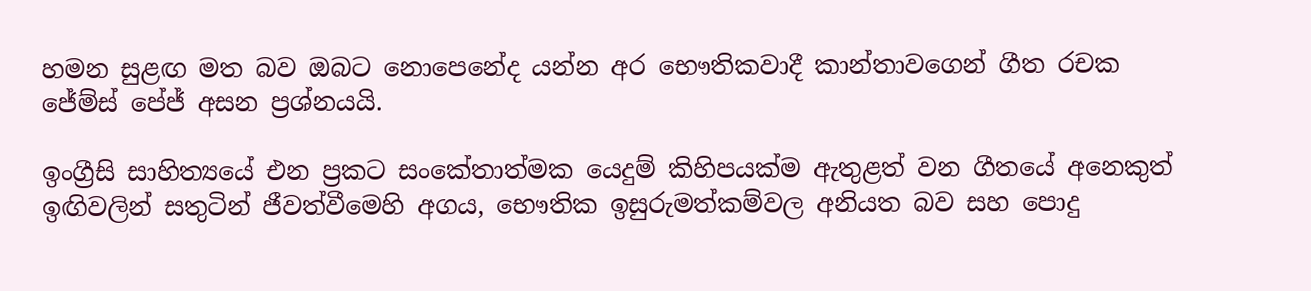හමන සුළඟ මත බව ඔබට නොපෙනේද යන්න අර භෞතිකවාදී කාන්තාවගෙන් ගීත රචක ජේම්ස් පේජ් අසන ප්‍රශ්නයයි.

ඉංග්‍රීසි සාහිත්‍යයේ එන ප්‍රකට සංකේතාත්මක යෙදුම් කිහිපයක්ම ඇතුළත් වන ගීතයේ අනෙකුත් ඉඟිවලින් සතුටින් ජීවත්වීමෙහි අගය, භෞතික ඉසුරුමත්කම්වල අනියත බව සහ පොදු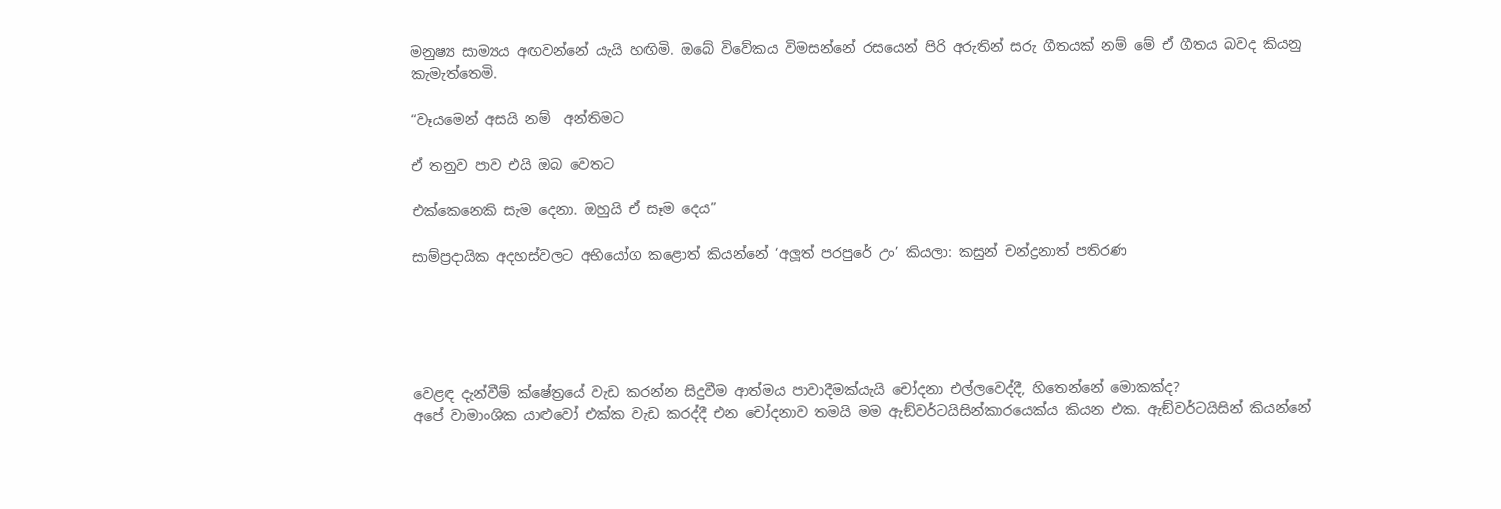මනුෂ්‍ය සාම්‍යය අඟවන්නේ යැයි හඟිමි. ඔබේ විවේකය විමසන්නේ රසයෙන් පිරි අරුතින් සරු ගීතයක් නම් මේ ඒ ගීතය බවද කියනු කැමැත්තෙමි.

“වෑයමෙන් අසයි නම්  අන්තිමට

ඒ තනුව පාව එයි ඔබ වෙතට

එක්කෙනෙකි සැම දෙනා. ඔහුයි ඒ සෑම දෙය”

සාම්ප්‍රදායික අදහස්වලට අභියෝග කළොත් කියන්නේ ‘අලූ‍ත් පරපුරේ උං’ කියලා: කසුන් චන්ද්‍රනාත් පතිරණ





වෙළඳ දැන්වීම් ක්ෂේත්‍රයේ වැඩ කරන්න සිදුවීම ආත්මය පාවාදීමක්යැයි චෝදනා එල්ලවෙද්දී, හිතෙන්නේ මොකක්ද?
අපේ වාමාංශික යාළුවෝ එක්ක වැඩ කරද්දී එන චෝදනාව තමයි මම ඇඞ්වර්ටයිසින්කාරයෙක්ය කියන එක. ඇඞ්වර්ටයිසින් කියන්නේ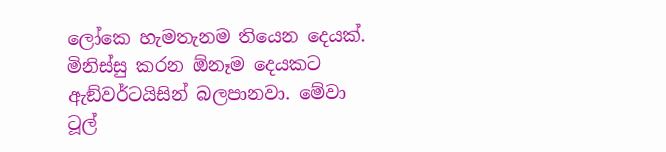ලෝකෙ හැමතැනම තියෙන දෙයක්. මිනිස්සු කරන ඕනෑම දෙයකට ඇඞ්වර්ටයිසින් බලපානවා. මේවා ටූල්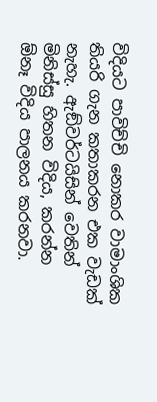විදියට පාවිච්චි නොකර වාමාංශික තියරි ගැන කතාකරන එක වැඩක් නැහැ. ඇඞ්වර්ටයිසින් වෙතින් මිනිස්සු හිතන විදිය, කරන්න ඕනෑ විදිය පාලනය කරනවා.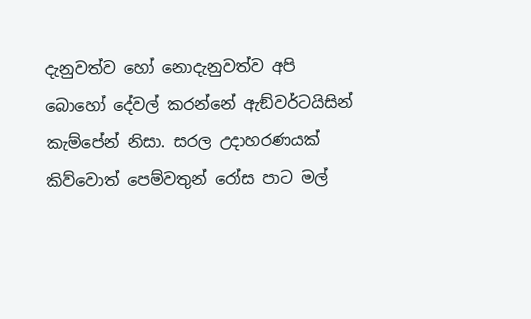දැනුවත්ව හෝ නොදැනුවත්ව අපි බොහෝ දේවල් කරන්නේ ඇඞ්වර්ටයිසින් කැම්පේන් නිසා. සරල උදාහරණයක් කිව්වොත් පෙම්වතුන් රෝස පාට මල්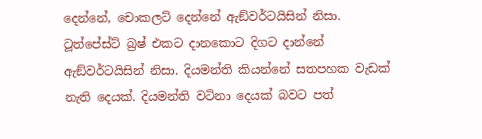දෙන්නේ, චොකලට් දෙන්නේ ඇඞ්වර්ටයිසින් නිසා. ටූත්පේස්ට් බ්‍රෂ් එකට දානකොට දිගට දාන්නේ ඇඞ්වර්ටයිසින් නිසා. දියමන්ති කියන්නේ සතපහක වැඩක් නැති දෙයක්. දියමන්ති වටිනා දෙයක් බවට පත්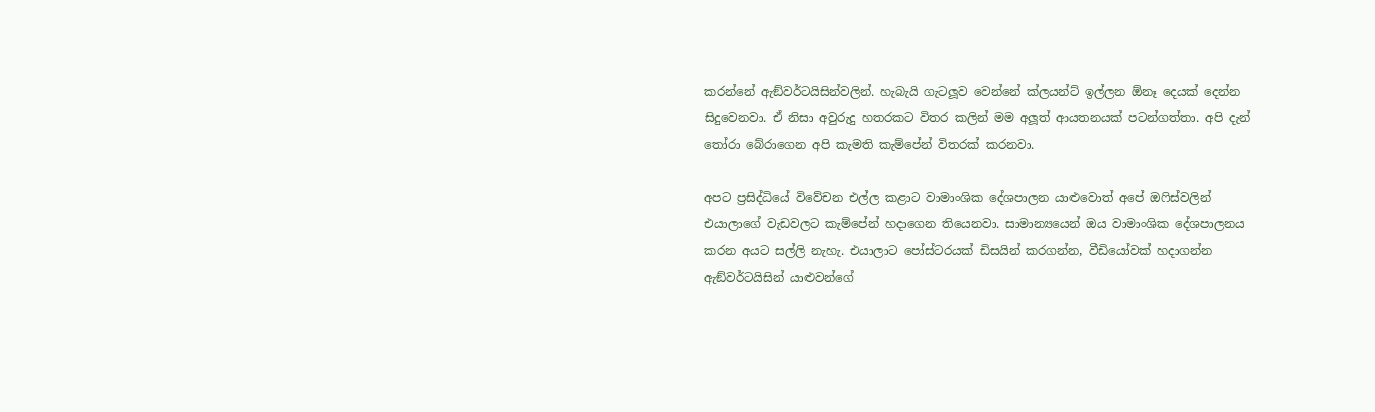කරන්නේ ඇඞ්වර්ටයිසින්වලින්. හැබැයි ගැටලූ‍ව වෙන්නේ ක්ලයන්ට් ඉල්ලන ඕනෑ දෙයක් දෙන්න සිදුවෙනවා. ඒ නිසා අවුරුදු හතරකට විතර කලින් මම අලූ‍ත් ආයතනයක් පටන්ගත්තා. අපි දැන් තෝරා බේරාගෙන අපි කැමති කැම්පේන් විතරක් කරනවා.

අපට ප්‍රසිද්ධියේ විවේචන එල්ල කළාට වාමාංශික දේශපාලන යාළුවොත් අපේ ඔෆිස්වලින් එයාලාගේ වැඩවලට කැම්පේන් හදාගෙන තියෙනවා. සාමාන්‍යයෙන් ඔය වාමාංශික දේශපාලනය කරන අයට සල්ලි නැහැ. එයාලාට පෝස්ටරයක් ඩිසයින් කරගන්න, වීඩියෝවක් හදාගන්න ඇඞ්වර්ටයිසින් යාළුවන්ගේ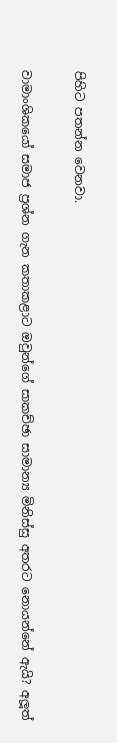පිහිට පතන්න වෙනවා.

වාමාංශිකයෝ සමාජ ප්‍රශ්න ගැන කතාකළාට ඔවුන්ගේ සාකච්ඡා සාමාන්‍ය මිනිස්සු අතරට නොයන්නේ ඇයි? අලූ‍ත්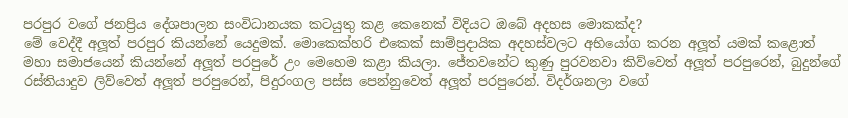පරපුර වගේ ජනප්‍රිය දේශපාලන සංවිධානයක කටයුතු කළ කෙනෙක් විදියට ඔබේ අදහස මොකක්ද?
මේ වෙද්දී අලූ‍ත් පරපුර කියන්නේ යෙදුමක්. මොකෙක්හරි එකෙක් සාම්ප්‍රදායික අදහස්වලට අභියෝග කරන අලූ‍ත් යමක් කළොත් මහා සමාජයෙන් කියන්නේ අලූ‍ත් පරපුරේ උං මෙහෙම කළා කියලා. ජේතවනේට කුණු පුරවනවා කිව්වෙත් අලූ‍ත් පරපුරෙන්, බුදුන්ගේ රස්තියාදුව ලිව්වෙත් අලූ‍ත් පරපුරෙන්, පිදුරංගල පස්ස පෙන්නුවෙත් අලූ‍ත් පරපුරෙන්. විදර්ශනලා වගේ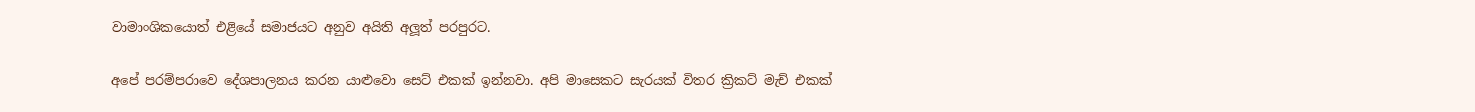වාමාංශිකයොත් එළියේ සමාජයට අනුව අයිති අලූ‍ත් පරපුරට.

අපේ පරම්පරාවෙ දේශපාලනය කරන යාළුවො සෙට් එකක් ඉන්නවා. අපි මාසෙකට සැරයක් විතර ක්‍රිකට් මැච් එකක්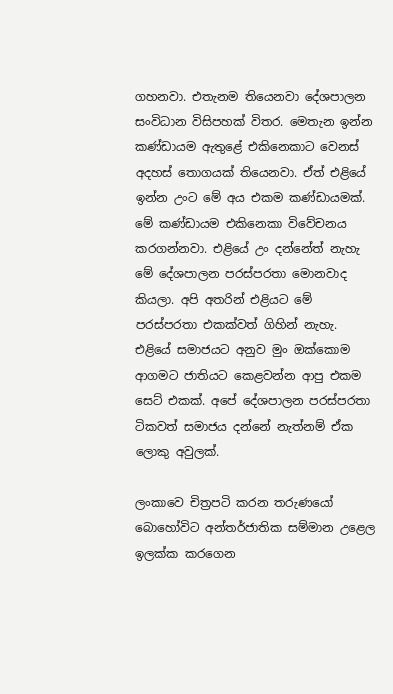ගහනවා. එතැනම තියෙනවා දේශපාලන සංවිධාන විසිපහක් විතර. මෙතැන ඉන්න කණ්ඩායම ඇතුළේ එකිනෙකාට වෙනස් අදහස් තොගයක් තියෙනවා. ඒත් එළියේ ඉන්න උංට මේ අය එකම කණ්ඩායමක්. මේ කණ්ඩායම එකිනෙකා විවේචනය කරගන්නවා. එළියේ උං දන්නේත් නැහැ මේ දේශපාලන පරස්පරතා මොනවාද කියලා. අපි අතරින් එළියට මේ පරස්පරතා එකක්වත් ගිහින් නැහැ. එළියේ සමාජයට අනුව මුං ඔක්කොම ආගමට ජාතියට කෙළවන්න ආපු එකම සෙට් එකක්. අපේ දේශපාලන පරස්පරතා ටිකවත් සමාජය දන්නේ නැත්නම් ඒක ලොකු අවුලක්.

ලංකාවෙ චිත්‍රපටි කරන තරුණයෝ බොහෝවිට අන්තර්ජාතික සම්මාන උළෙල ඉලක්ක කරගෙන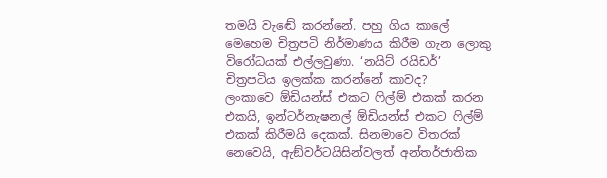තමයි වැඬේ කරන්නේ. පහු ගිය කාලේ මෙහෙම චිත්‍රපටි නිර්මාණය කිරීම ගැන ලොකු විරෝධයක් එල්ලවුණා. ‘නයිට් රයිඩර්’ චිත්‍රපටිය ඉලක්ක කරන්නේ කාවද?
ලංකාවෙ ඕඩියන්ස් එකට ෆිල්ම් එකක් කරන එකයි, ඉන්ටර්නැෂනල් ඕඩියන්ස් එකට ෆිල්ම් එකක් කිරීමයි දෙකක්. සිනමාවෙ විතරක් නෙවෙයි, ඇඞ්වර්ටයිසින්වලත් අන්තර්ජාතික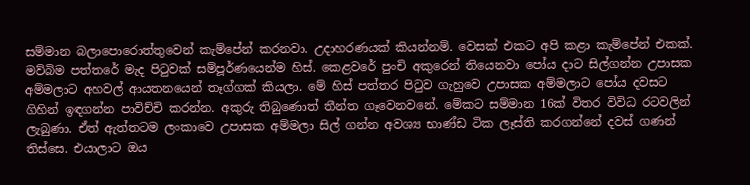සම්මාන බලාපොරොත්තුවෙන් කැම්පේන් කරනවා. උදාහරණයක් කියන්නම්. වෙසක් එකට අපි කළා කැම්පේන් එකක්. මව්බිම පත්තරේ මැද පිටුවක් සම්පූර්ණයෙන්ම හිස්. කෙළවරේ පුංචි අකුරෙන් තියෙනවා පෝය දාට සිල්ගන්න උපාසක අම්මලාට අහවල් ආයතනයෙන් තෑග්ගක් කියලා. මේ හිස් පත්තර පිටුව ගැහුවෙ උපාසක අම්මලාට පෝය දවසට ගිහින් ඉඳගන්න පාවිච්චි කරන්න. අකුරු තිබුණොත් තීන්ත ගෑවෙනවනේ. මේකට සම්මාන 16ක් විතර විවිධ රටවලින් ලැබුණා. ඒත් ඇත්තටම ලංකාවෙ උපාසක අම්මලා සිල් ගන්න අවශ්‍ය භාණ්ඩ ටික ලෑස්ති කරගන්නේ දවස් ගණන් තිස්සෙ. එයාලාට ඔය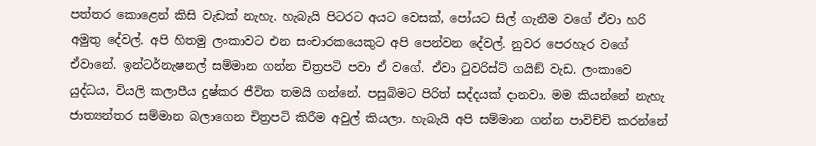පත්තර කොළෙන් කිසි වැඩක් නැහැ. හැබැයි පිටරට අයට වෙසක්, පෝයට සිල් ගැනීම වගේ ඒවා හරි අමුතු දේවල්. අපි හිතමු ලංකාවට එන සංචාරකයෙකුට අපි පෙන්වන දේවල්. නුවර පෙරහැර වගේ ඒවානේ. ඉන්ටර්නැෂනල් සම්මාන ගන්න චිත්‍රපටි පවා ඒ වගේ. ඒවා ටුවරිස්ට් ගයිඞ් වැඩ. ලංකාවෙ යුද්ධය, වියලි කලාපීය දුෂ්කර ජීවිත තමයි ගන්නේ. පසුබිමට පිරිත් සද්දයක් දානවා. මම කියන්නේ නැහැ ජාත්‍යන්තර සම්මාන බලාගෙන චිත්‍රපටි කිරීම අවුල් කියලා. හැබැයි අපි සම්මාන ගන්න පාවිච්චි කරන්නේ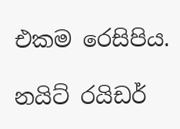එකම රෙසිපිය.

නයිට් රයිඩර්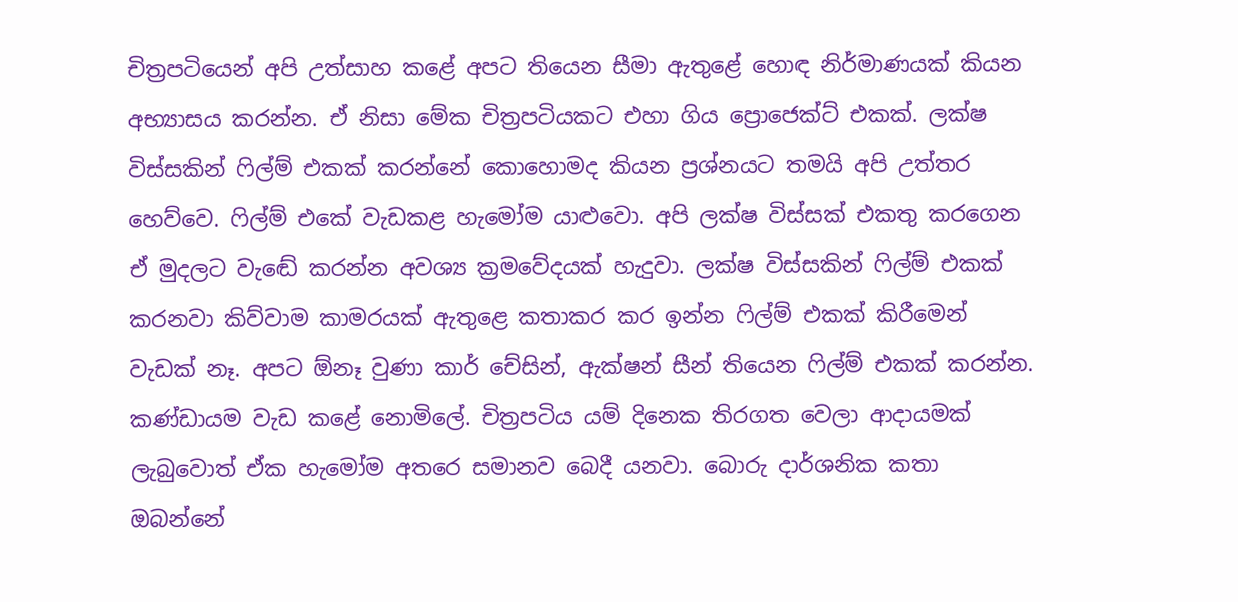චිත්‍රපටියෙන් අපි උත්සාහ කළේ අපට තියෙන සීමා ඇතුළේ හොඳ නිර්මාණයක් කියන අභ්‍යාසය කරන්න. ඒ නිසා මේක චිත්‍රපටියකට එහා ගිය ප්‍රොජෙක්ට් එකක්. ලක්ෂ විස්සකින් ෆිල්ම් එකක් කරන්නේ කොහොමද කියන ප්‍රශ්නයට තමයි අපි උත්තර හෙව්වෙ. ෆිල්ම් එකේ වැඩකළ හැමෝම යාළුවො. අපි ලක්ෂ විස්සක් එකතු කරගෙන ඒ මුදලට වැඬේ කරන්න අවශ්‍ය ක්‍රමවේදයක් හැදුවා. ලක්ෂ විස්සකින් ෆිල්ම් එකක් කරනවා කිව්වාම කාමරයක් ඇතුළෙ කතාකර කර ඉන්න ෆිල්ම් එකක් කිරීමෙන් වැඩක් නෑ. අපට ඕනෑ වුණා කාර් චේසින්, ඇක්ෂන් සීන් තියෙන ෆිල්ම් එකක් කරන්න. කණ්ඩායම වැඩ කළේ නොමිලේ. චිත්‍රපටිය යම් දිනෙක තිරගත වෙලා ආදායමක් ලැබුවොත් ඒක හැමෝම අතරෙ සමානව බෙදී යනවා. බොරු දාර්ශනික කතා ඔබන්නේ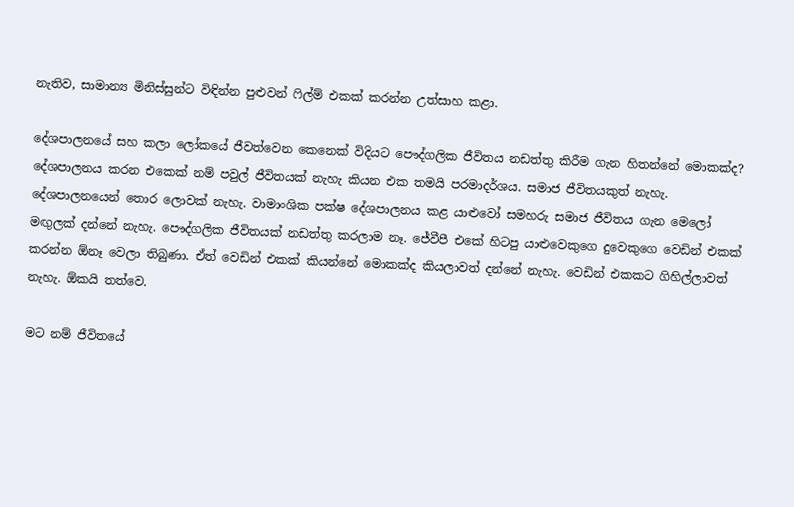නැතිව, සාමාන්‍ය මිනිස්සුන්ට විඳින්න පුළුවන් ෆිල්ම් එකක් කරන්න උත්සාහ කළා.

දේශපාලනයේ සහ කලා ලෝකයේ ජීවත්වෙන කෙනෙක් විදියට පෞද්ගලික ජීවිතය නඩත්තු කිරීම ගැන හිතන්නේ මොකක්ද?
දේශපාලනය කරන එකෙක් නම් පවුල් ජීවිතයක් නැහැ කියන එක තමයි පරමාදර්ශය. සමාජ ජීවිතයකුත් නැහැ. දේශපාලනයෙන් තොර ලොවක් නැහැ. වාමාංශික පක්ෂ දේශපාලනය කළ යාළුවෝ සමහරු සමාජ ජීවිතය ගැන මෙලෝ මඟු‍ලක් දන්නේ නැහැ. පෞද්ගලික ජීවිතයක් නඩත්තු කරලාම නෑ. ජේවීපී එකේ හිටපු යාළුවෙකුගෙ දුවෙකුගෙ වෙඩින් එකක් කරන්න ඕනෑ වෙලා තිබුණා. ඒත් වෙඩින් එකක් කියන්නේ මොකක්ද කියලාවත් දන්නේ නැහැ. වෙඩින් එකකට ගිහිල්ලාවත් නැහැ. ඕකයි තත්වෙ.

මට නම් ජීවිතයේ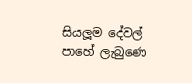සියලූ‍ම දේවල් පාහේ ලැබුණෙ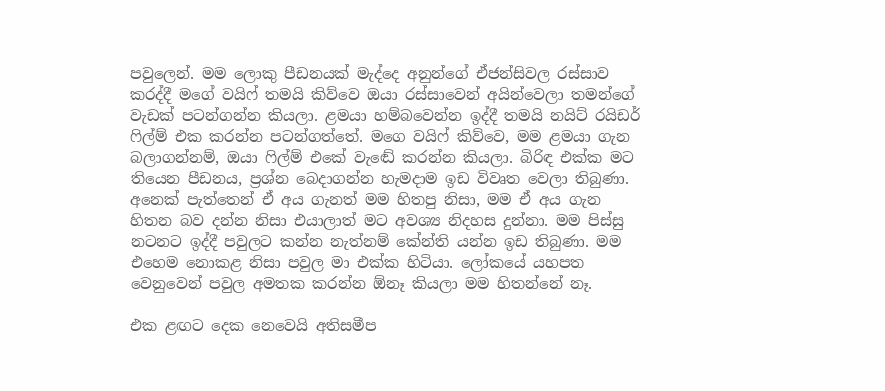පවුලෙන්. මම ලොකු පීඩනයක් මැද්දෙ අනුන්ගේ ඒජන්සිවල රස්සාව කරද්දී මගේ වයිෆ් තමයි කිව්වෙ ඔයා රස්සාවෙන් අයින්වෙලා තමන්ගේ වැඩක් පටන්ගන්න කියලා. ළමයා හම්බවෙන්න ඉද්දී තමයි නයිට් රයිඩර් ෆිල්ම් එක කරන්න පටන්ගත්තේ. මගෙ වයිෆ් කිව්වෙ, මම ළමයා ගැන බලාගන්නම්, ඔයා ෆිල්ම් එකේ වැඬේ කරන්න කියලා. බිරිඳ එක්ක මට තියෙන පීඩනය, ප්‍රශ්න බෙදාගන්න හැමදාම ඉඩ විවෘත වෙලා තිබුණා. අනෙක් පැත්තෙන් ඒ අය ගැනත් මම හිතපු නිසා, මම ඒ අය ගැන හිතන බව දන්න නිසා එයාලාත් මට අවශ්‍ය නිදහස දුන්නා. මම පිස්සු නටනට ඉද්දී පවුලට කන්න නැත්නම් කේන්ති යන්න ඉඩ තිබුණා. මම එහෙම නොකළ නිසා පවුල මා එක්ක හිටියා. ලෝකයේ යහපත වෙනුවෙන් පවුල අමතක කරන්න ඕනෑ කියලා මම හිතන්නේ නෑ.

එක ළඟට දෙක නෙවෙයි අතිසමීප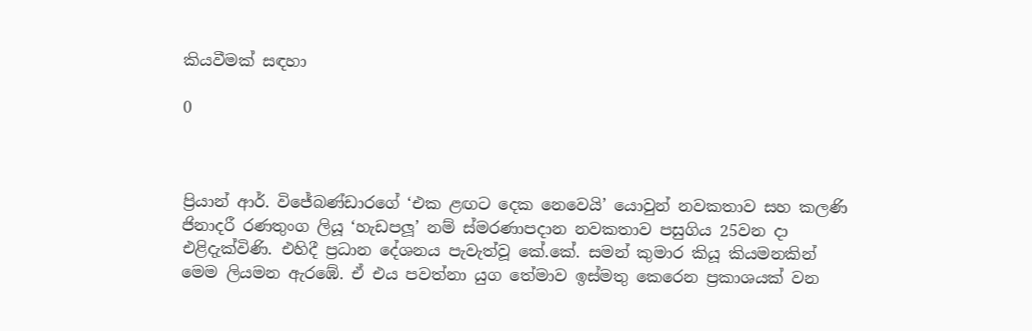කියවීමක් සඳහා

0



ප්‍රියාන් ආර්. විජේබණ්ඩාරගේ ‘එක ළඟට දෙක නෙවෙයි’ යොවුන් නවකතාව සහ කලණි ජිනාදරී රණතුංග ලියූ ‘හැඩපලූ‍’ නම් ස්මරණාපදාන නවකතාව පසුගිය 25වන දා එළිදැක්විණි. එහිදී ප්‍රධාන දේශනය පැවැත්වූ කේ.කේ. සමන් කුමාර කියූ කියමනකින් මෙම ලියමන ඇරඹේ. ඒ එය පවත්නා යුග තේමාව ඉස්මතු කෙරෙන ප්‍රකාශයක් වන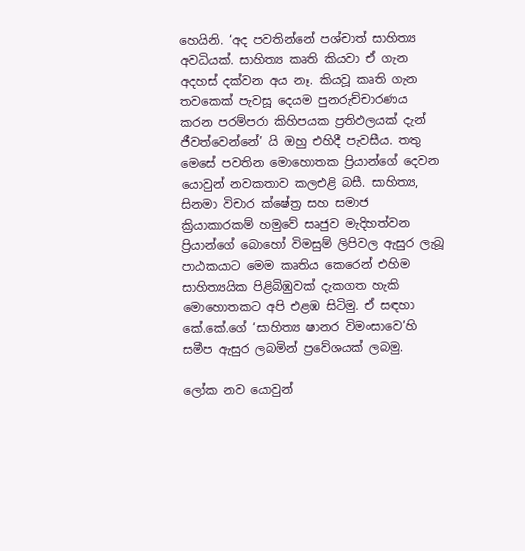හෙයිනි. ‘අද පවතින්නේ පශ්චාත් සාහිත්‍ය අවධියක්. සාහිත්‍ය කෘති කියවා ඒ ගැන අදහස් දක්වන අය නෑ. කියවූ කෘති ගැන තවකෙක් පැවසූ දෙයම පුනරුච්චාරණය කරන පරම්පරා කිහිපයක ප්‍රතිඵලයක් දැන් ජීවත්වෙන්නේ’ යි ඔහු එහිදී පැවසීය. තතු මෙසේ පවතින මොහොතක ප්‍රියාන්ගේ දෙවන යොවුන් නවකතාව කලඑළි බසී. සාහිත්‍ය, සිනමා විචාර ක්ෂේත්‍ර සහ සමාජ ක්‍රියාකාරකම් හමුවේ සෘජුව මැදිහත්වන ප්‍රියාන්ගේ බොහෝ විමසුම් ලිපිවල ඇසුර ලැබූ පාඨකයාට මෙම කෘතිය කෙරෙන් එහිම සාහිත්‍යයික පිළිබිඹුවක් දැකගත හැකි මොහොතකට අපි එළඹ සිටිමු. ඒ සඳහා කේ.කේ.ගේ ‘සාහිත්‍ය ෂානර විමංසාවෙ’හි සමීප ඇසුර ලබමින් ප්‍රවේශයක් ලබමු.

ලෝක නව යොවුන්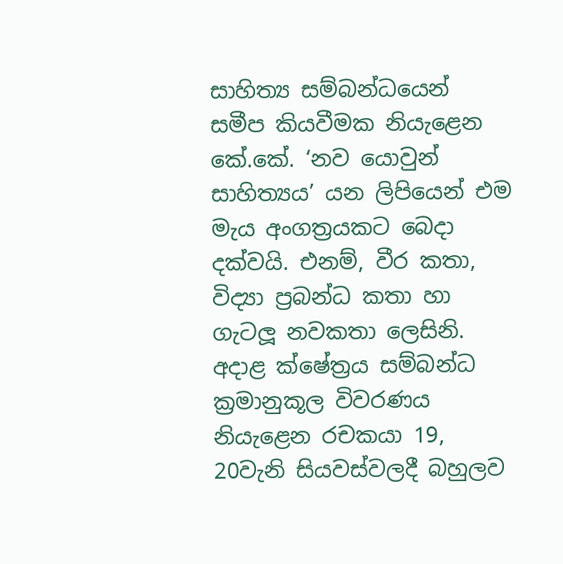සාහිත්‍ය සම්බන්ධයෙන් සමීප කියවීමක නියැළෙන කේ.කේ. ‘නව යොවුන් සාහිත්‍යය’ යන ලිපියෙන් එම මැය අංගත්‍රයකට බෙදා දක්වයි. එනම්, වීර කතා, විද්‍යා ප්‍රබන්ධ කතා හා ගැටලූ නවකතා ලෙසිනි. අදාළ ක්ෂේත්‍රය සම්බන්ධ ක්‍රමානුකූල විවරණය නියැළෙන රචකයා 19, 20වැනි සියවස්වලදී බහුලව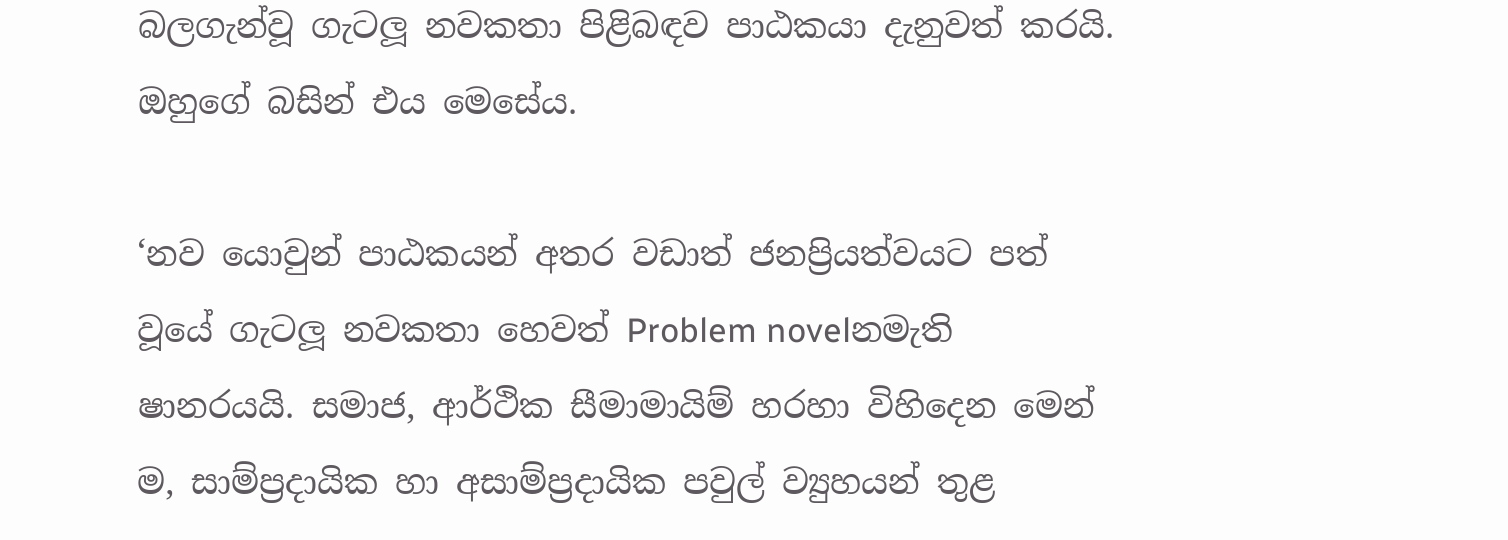බලගැන්වූ ගැටලූ නවකතා පිළිබඳව පාඨකයා දැනුවත් කරයි. ඔහුගේ බසින් එය මෙසේය.

‘නව යොවුන් පාඨකයන් අතර වඩාත් ජනප්‍රියත්වයට පත් වූයේ ගැටලූ නවකතා හෙවත් Problem novelනමැති ෂානරයයි. සමාජ, ආර්ථික සීමාමායිම් හරහා විහිදෙන මෙන් ම, සාම්ප්‍රදායික හා අසාම්ප්‍රදායික පවුල් ව්‍යුහයන් තුළ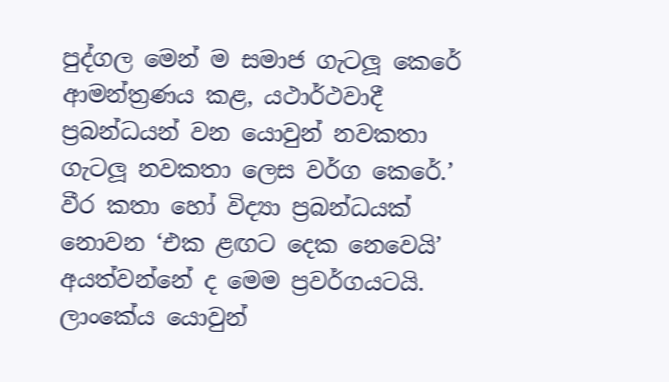පුද්ගල මෙන් ම සමාජ ගැටලූ කෙරේ ආමන්ත්‍රණය කළ, යථාර්ථවාදී ප්‍රබන්ධයන් වන යොවුන් නවකතා ගැටලූ නවකතා ලෙස වර්ග කෙරේ.’ වීර කතා හෝ විද්‍යා ප්‍රබන්ධයක් නොවන ‘එක ළඟට දෙක නෙවෙයි’ අයත්වන්නේ ද මෙම ප්‍රවර්ගයටයි. ලාංකේය යොවුන්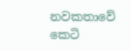නවකතාවේ‍ කෙටි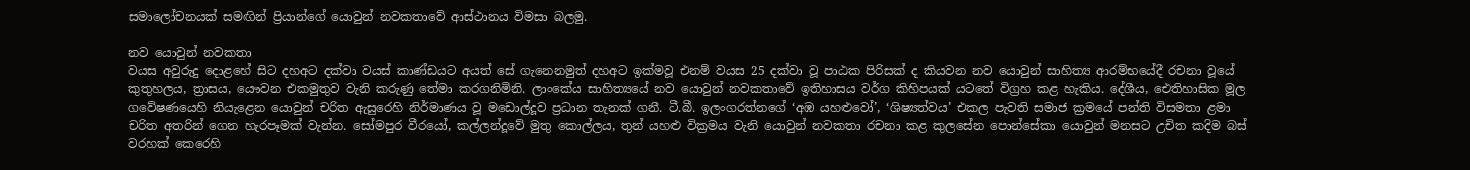සමාලෝචනයක් සමඟින් ප්‍රියාන්ගේ යොවුන් නවකතාවේ ආස්ථානය විමසා බලමු.

නව යොවුන් නවකතා
වයස අවුරුදු දොළහේ සිට දහඅට දක්වා වයස් කාණ්ඩයට අයත් සේ ගැනෙනමුත් දහඅට ඉක්මවූ එනම් වයස 25 දක්වා වූ පාඨක පිරිසක් ද කියවන නව යොවුන් සාහිත්‍ය ආරම්භයේදී රචනා වූයේ කුතුහලය, ත්‍රාසය, යෞවන එකමුතුව වැනි කරුණු තේමා කරගනිමිනි. ලාංකේය සාහිත්‍යයේ නව යොවුන් නවකතාවේ ඉතිහාසය වර්ග කිහිපයක් යටතේ විග්‍රහ කළ හැකිය. දේශීය, ඓතිහාසික මූල ගවේෂණයෙහි නියැළෙන යොවුන් චරිත ඇසුරෙහි නිර්මාණය වූ මඩොල්දූව ප්‍රධාන තැනක් ගනී. ටී.බී. ඉලංගරත්නගේ ‘අඹ යහළුවෝ’, ‘ශිෂ්‍යත්වය’ එකල පැවති සමාජ ක්‍රමයේ පන්ති විසමතා ළමා චරිත අතරින් ගෙන හැරපෑමක් වැන්න. සෝමපුර වීරයෝ, කල්ලන්දූවේ මුතු කොල්ලය, තුන් යහළු වික්‍රමය වැනි යොවුන් නවකතා රචනා කළ කුලසේන පොන්සේකා යොවුන් මනසට උචිත කදිම බස් වරහක් කෙරෙහි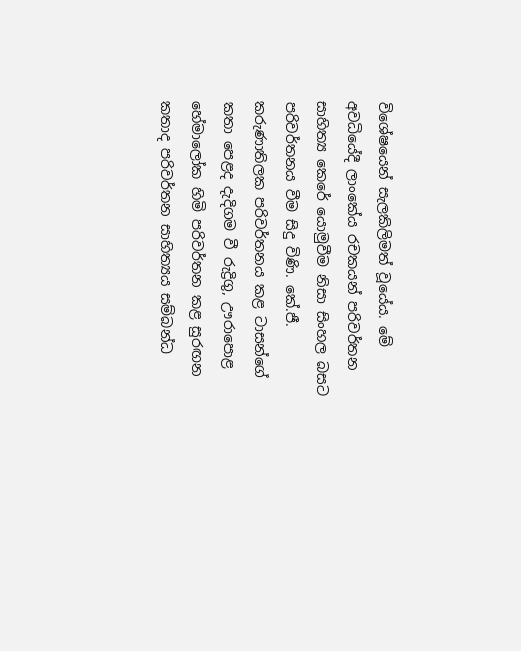විශේෂයෙන් සැලකිලිමත් වූයේය. මේ අවධියේදී ලාංකේය රචකයන් පරිවර්තන සාහිත්‍ය කෙරේ යොමුවීම නිසා සිංහල බසට පරිවර්තනය වීම සිදු විණි. කේ.ජී. කරුණාතිලක පරිවර්තනය කළ ටාසන්ගේ කතා පෙළද දැදිගම වී රුද්‍රිගු, ඌරාපොළ හේමාලෝක හිමි පරිවර්තන කළ සුරඟන කතාද පරිවර්තන සාහිත්‍යය සම්බන්ධ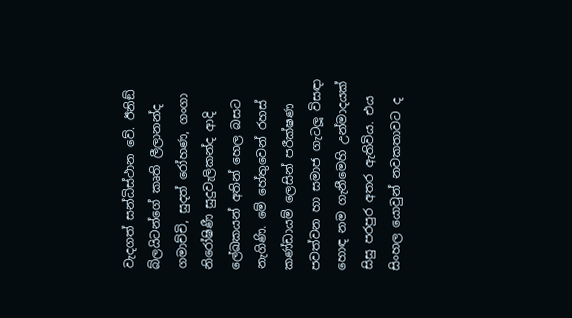වැදගත් සන්ධිස්ථාන වේ. ඊනිඞ් බ්ලයිටන්ගේ කෘති ලීලානන්ද ගමාච්චි, සුදත් රෝහණ, ගංගා නිරෝෂිණී සුදුවැලිකන්ද ආදි ලේඛකයන් අතින් හෙල බසට නැගිණි. මේ හේතුවෙන් රහස් කණ්ඩායම් ලෙසින් පරීක්ෂණ පවත්වන හා සමාජ ගැටලූ‍ විසඳා හොඳ නම ගැනීමෙහි උන්මාදයක් සිසු පරපුර අතර ඇතිවිය. එය සිංහල යොවුන් නවකතාවට ද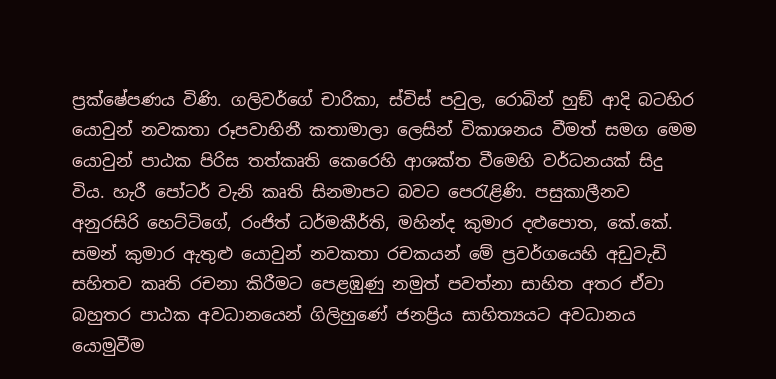ප්‍රක්ෂේපණය විණි. ගලිවර්ගේ චාරිකා, ස්විස් පවුල, රොබින් හුඞ් ආදි බටහිර යොවුන් නවකතා රූපවාහිනී කතාමාලා ලෙසින් විකාශනය වීමත් සමග මෙම යොවුන් පාඨක පිරිස තත්කෘති කෙරෙහි ආශක්ත වීමෙහි වර්ධනයක් සිදු විය. හැරී පෝටර් වැනි කෘති සිනමාපට බවට පෙරැළිණි. පසුකාලීනව අනුරසිරි හෙට්ටිගේ, රංජිත් ධර්මකීර්ති, මහින්ද කුමාර දළුපොත, කේ.කේ. සමන් කුමාර ඇතුළු යොවුන් නවකතා රචකයන් මේ ප්‍රවර්ගයෙහි අඩුවැඩි සහිතව කෘති රචනා කිරීමට පෙළඹුණු නමුත් පවත්නා සාහිත අතර ඒවා බහුතර පාඨක අවධානයෙන් ගිලිහුණේ ජනප්‍රිය සාහිත්‍යයට අවධානය යොමුවීම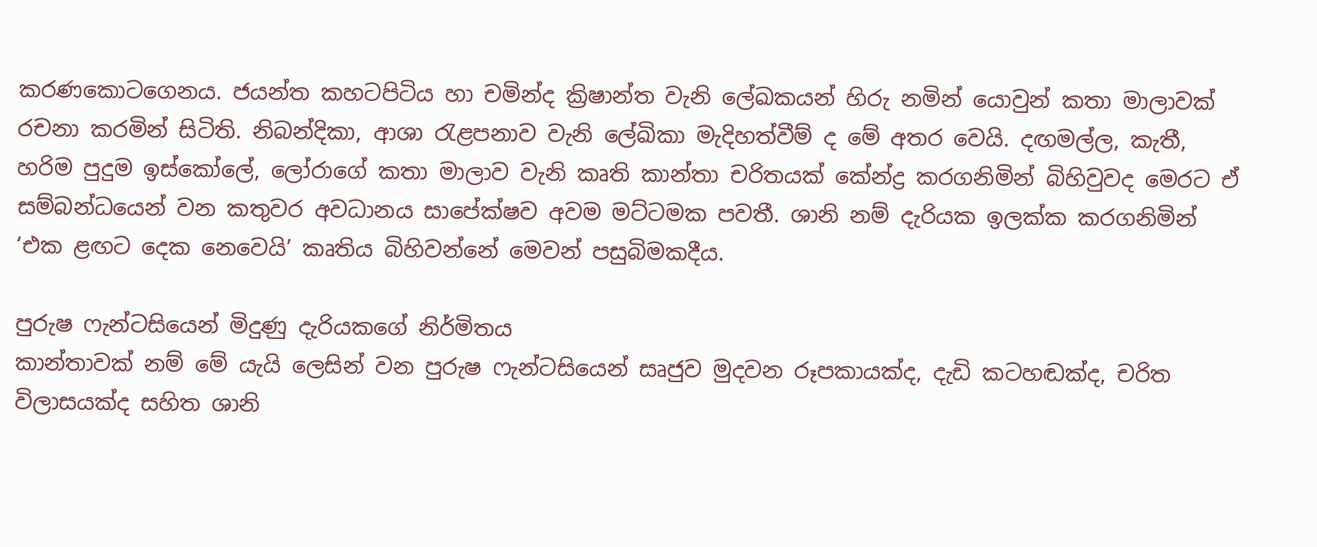කරණකොටගෙනය. ජයන්ත කහටපිටිය හා චමින්ද ක්‍රිෂාන්ත වැනි ලේඛකයන් හිරු නමින් යොවුන් කතා මාලාවක් රචනා කරමින් සිටිති. නිබන්දිකා, ආශා රැළපනාව වැනි ලේඛිකා මැදිහත්වීම් ද මේ අතර වෙයි. දඟමල්ල, කැතී, හරිම පුදුම ඉස්කෝලේ, ලෝරාගේ කතා මාලාව වැනි කෘති කාන්තා චරිතයක් කේන්ද්‍ර කරගනිමින් බිහිවුවද මෙරට ඒ සම්බන්ධයෙන් වන කතුවර අවධානය සාපේක්ෂව අවම මට්ටමක පවතී. ශානි නම් දැරියක ඉලක්ක කරගනිමින් ‘එක ළඟට දෙක නෙවෙයි’ කෘතිය බිහිවන්නේ මෙවන් පසුබිමකදීය.

පුරුෂ ෆැන්ටසියෙන් මිදුණු දැරියකගේ නිර්මිතය
කාන්තාවක් නම් මේ යැයි ලෙසින් වන පුරුෂ ෆැන්ටසියෙන් සෘජුව මුදවන රූපකායක්ද, දැඩි කටහඬක්ද, චරිත විලාසයක්ද සහිත ශානි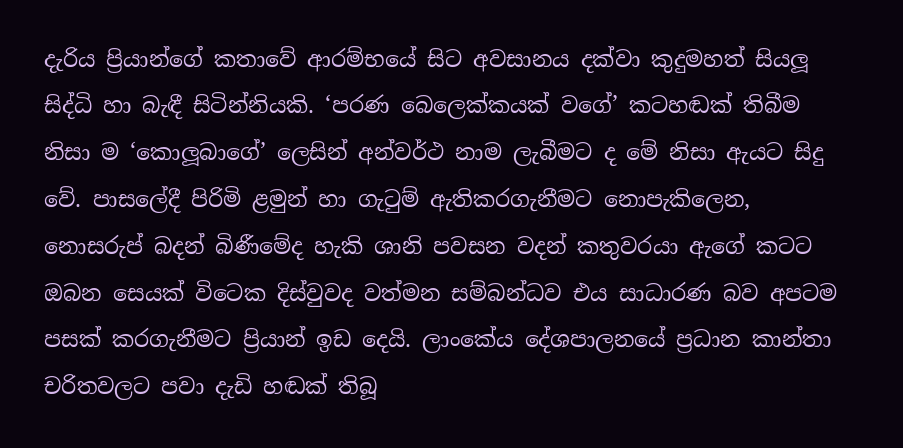දැරිය ප්‍රියාන්ගේ කතාවේ ආරම්භයේ සිට අවසානය දක්වා කුදුමහත් සියලූ‍ සිද්ධි හා බැඳී සිටින්නියකි. ‘පරණ බෙලෙක්කයක් වගේ’ කටහඬක් තිබීම නිසා ම ‘කොලූ‍බාගේ’ ලෙසින් අන්වර්ථ නාම ලැබීමට ද මේ නිසා ඇයට සිදු වේ. පාසලේදී පිරිමි ළමුන් හා ගැටුම් ඇතිකරගැනීමට නොපැකිලෙන, නොසරුප් බදන් බිණීමේද හැකි ශානි පවසන වදන් කතුවරයා ඇගේ කටට ඔබන සෙයක් විටෙක දිස්වුවද වත්මන සම්බන්ධව එය සාධාරණ බව අපටම පසක් කරගැනීමට ප්‍රියාන් ඉඩ දෙයි. ලාංකේය දේශපාලනයේ ප්‍රධාන කාන්තා චරිතවලට පවා දැඩි හඬක් තිබූ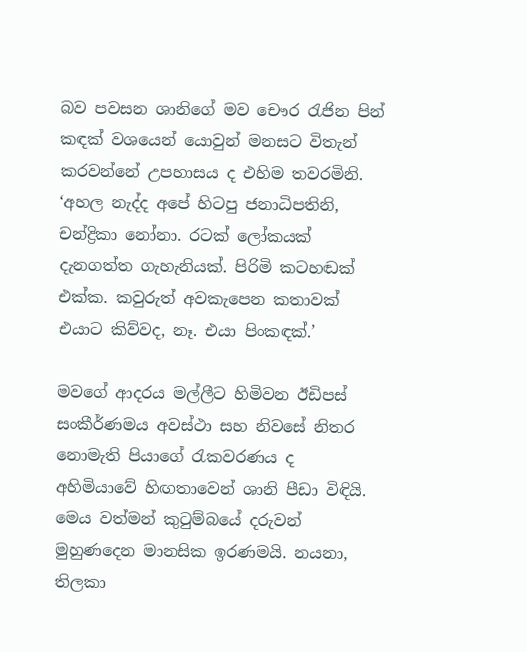බව පවසන ශානිගේ මව චෞර රැජින පින් කඳක් වශයෙන් යොවුන් මනසට විතැන් කරවන්නේ උපහාසය ද එහිම තවරමිනි.
‘අහල නැද්ද අපේ හිටපු ජනාධිපතිනි, චන්ද්‍රිකා නෝනා. රටක් ලෝකයක් දැනගත්ත ගැහැනියක්. පිරිමි කටහඬක් එක්ක. කවුරුත් අවකැපෙන කතාවක් එයාට කිව්වද, නෑ. එයා පිංකඳක්.’

මවගේ ආදරය මල්ලීට හිමිවන ඊඩිපස් සංකීර්ණමය අවස්ථා සහ නිවසේ නිතර නොමැති පියාගේ රැකවරණය ද අහිමියාවේ හිඟතාවෙන් ශානි පීඩා විඳියි. මෙය වත්මන් කුටුම්බයේ දරුවන් මුහුණදෙන මානසික ඉරණමයි. නයනා, තිලකා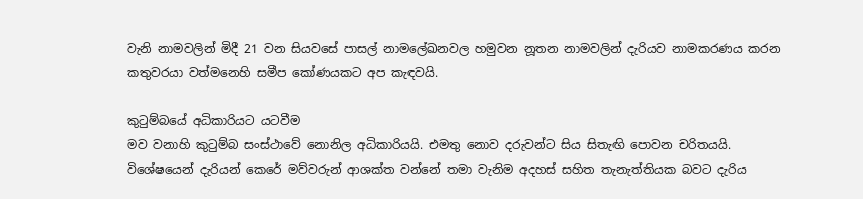වැනි නාමවලින් මිදී 21 වන සියවසේ පාසල් නාමලේඛනවල හමුවන නූතන නාමවලින් දැරියව නාමකරණය කරන කතුවරයා වත්මනෙහි සමීප කෝණයකට අප කැඳවයි.

කුටුම්බයේ අධිකාරියට යටවීම
මව වනාහි කුටුම්බ සංස්ථාවේ නොනිල අධිකාරියයි. එමතු නොව දරුවන්ට සිය සිතැඟි පොවන චරිතයයි. විශේෂයෙන් දැරියන් කෙරේ මව්වරුන් ආශක්ත වන්නේ තමා වැනිම අදහස් සහිත තැනැත්තියක බවට දැරිය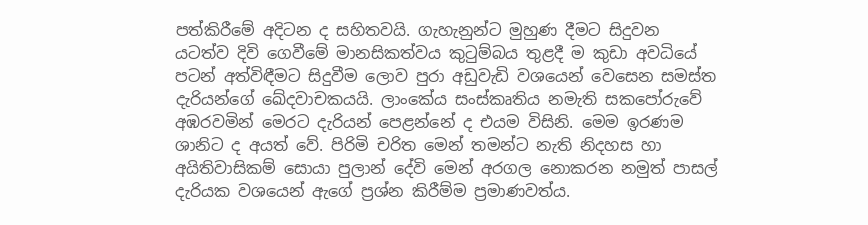පත්කිරීමේ අදිටන ද සහිතවයි. ගැහැනුන්ට මුහුණ දීමට සිදුවන යටත්ව දිවි ගෙවීමේ මානසිකත්වය කුටුම්බය තුළදී ම කුඩා අවධියේ පටන් අත්විඳීමට සිදුවීම ලොව පුරා අඩුවැඩි වශයෙන් වෙසෙන සමස්ත දැරියන්ගේ ඛේදවාචකයයි. ලාංකේය සංස්කෘතිය නමැති සකපෝරුවේ අඹරවමින් මෙරට දැරියන් පෙළන්නේ ද එයම විසිනි. මෙම ඉරණම ශානිට ද අයත් වේ. පිරිමි චරිත මෙන් තමන්ට නැති නිදහස හා අයිතිවාසිකම් සොයා පුලාන් දේවි මෙන් අරගල නොකරන නමුත් පාසල් දැරියක වශයෙන් ඇගේ ප්‍රශ්න කිරීම්ම ප්‍රමාණවත්ය.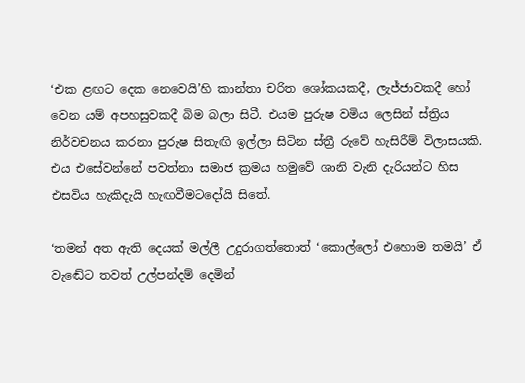‘එක ළඟට දෙක නෙවෙයි’හි කාන්තා චරිත ශෝකයකදී, ලැජ්ජාවකදී හෝ වෙන යම් අපහසුවකදී බිම බලා සිටී. එයම පුරුෂ වමිය ලෙසින් ස්ත්‍රිය නිර්වචනය කරනා පුරුෂ සිතැඟි ඉල්ලා සිටින ස්ත්‍රී රුවේ හැසිරීම් විලාසයකි. එය එසේවන්නේ පවත්නා සමාජ ක්‍රමය හමුවේ ශානි වැනි දැරියන්ට හිස එසවිය හැකිදැයි හැඟවීමටදෝයි සිතේ.

‘තමන් අත ඇති දෙයක් මල්ලී උදුරාගත්තොත් ‘කොල්ලෝ එහොම තමයි’ ඒ වැඬේට තවත් උල්පන්දම් දෙමින්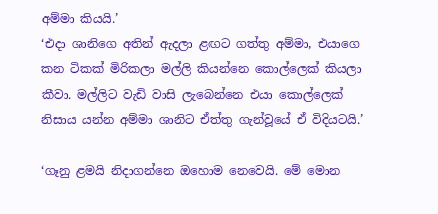අම්මා කියයි.’
‘එදා ශානිගෙ අතින් ඇදලා ළඟට ගත්තු අම්මා, එයාගෙ කන ටිකක් මිරිකලා මල්ලි කියන්නෙ කොල්ලෙක් කියලා කීවා. මල්ලිට වැඩි වාසි ලැබෙන්නෙ එයා කොල්ලෙක් නිසාය යන්න අම්මා ශානිට ඒත්තු ගැන්වූයේ ඒ විදියටයි.’

‘ගෑනු ළමයි නිදාගන්නෙ ඔහොම නෙවෙයි. මේ මොන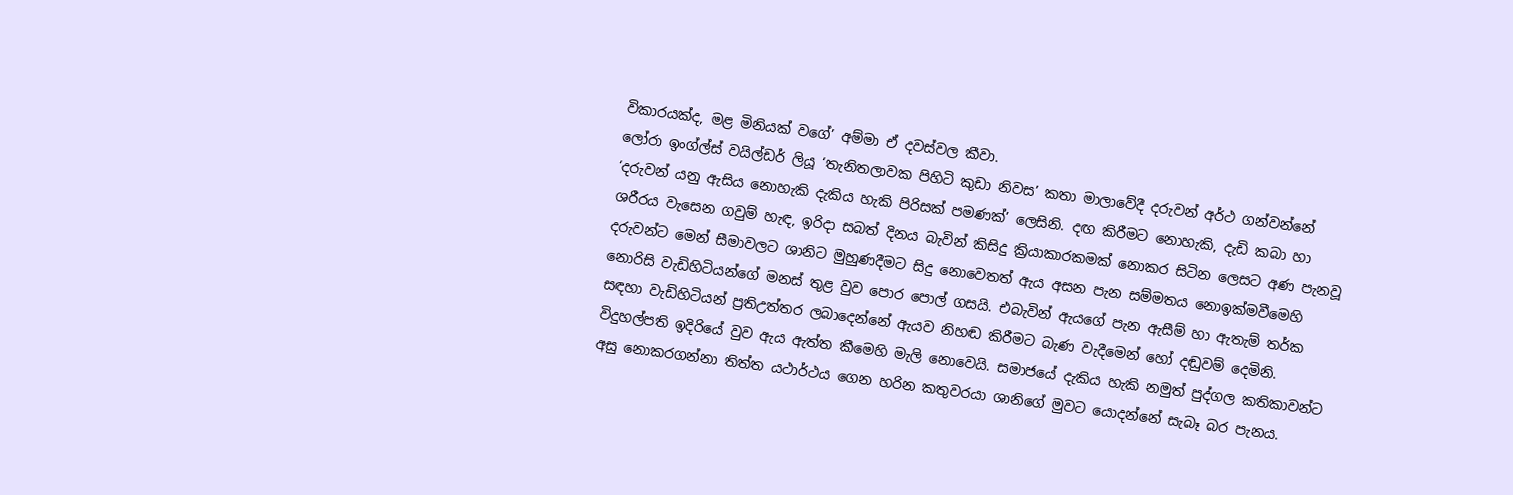විකාරයක්ද, මළ මිනියක් වගේ’ අම්මා ඒ දවස්වල කීවා.
ලෝරා ඉංග්ල්ස් වයිල්ඩර් ලියූ ‘තැනිතලාවක පිහිටි කුඩා නිවස’ කතා මාලාවේදී දරුවන් අර්ථ ගන්වන්නේ ‘දරුවන් යනු ඇසිය නොහැකි දැකිය හැකි පිරිසක් පමණක්’ ලෙසිනි. දඟ කිරීමට නොහැකි, දැඩි කබා හා ශරීරය වැසෙන ගවුම් හැඳ, ඉරිදා සබත් දිනය බැවින් කිසිදු ක්‍රියාකාරකමක් නොකර සිටින ලෙසට අණ පැනවූ දරුවන්ට මෙන් සීමාවලට ශානිට මුහුණදීමට සිදු නොවෙතත් ඇය අසන පැන සම්මතය නොඉක්මවීමෙහි නොරිසි වැඩිහිටියන්ගේ මනස් තුළ වුව පොර පොල් ගසයි. එබැවින් ඇයගේ පැන ඇසීම් හා ඇතැම් තර්ක සඳහා වැඩිහිටියන් ප්‍රතිඋත්තර ලබාදෙන්නේ ඇයව නිහඬ කිරීමට බැණ වැදීමෙන් හෝ දඬුවම් දෙමිනි. විදුහල්පති ඉදිරියේ වුව ඇය ඇත්ත කීමෙහි මැලි නොවෙයි. සමාජයේ දැකිය හැකි නමුත් පුද්ගල කතිකාවන්ට අසු නොකරගන්නා තිත්ත යථාර්ථය ගෙන හරින කතුවරයා ශානිගේ මුවට යොදන්නේ සැබෑ බර පැනය.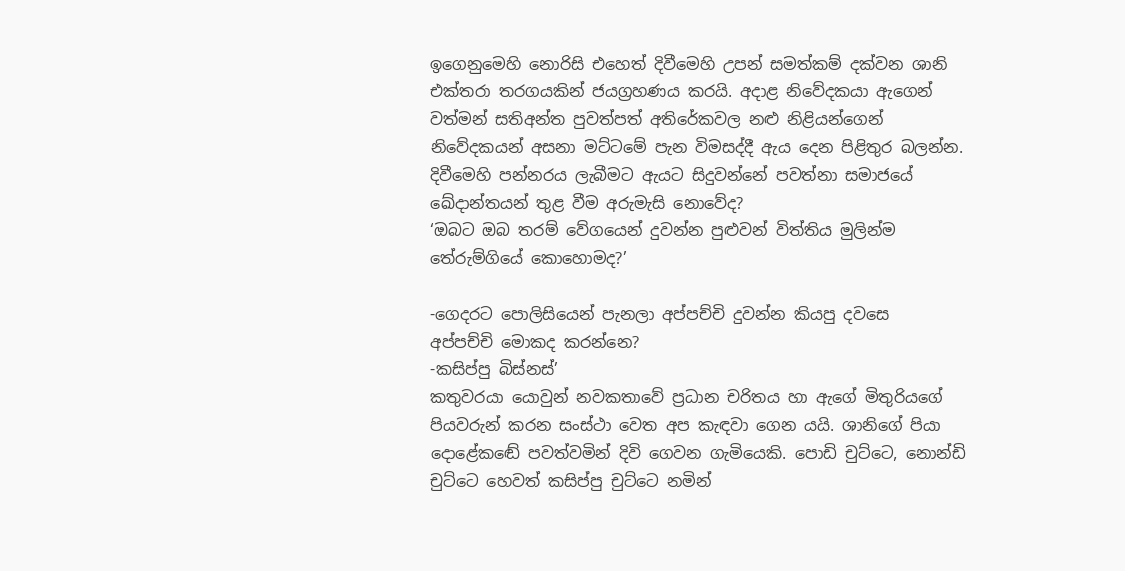ඉගෙනුමෙහි නොරිසි එහෙත් දිවීමෙහි උපන් සමත්කම් දක්වන ශානි එක්තරා තරගයකින් ජයග්‍රහණය කරයි. අදාළ නිවේදකයා ඇගෙන් වත්මන් සතිඅන්ත පුවත්පත් අතිරේකවල නළු නිළියන්ගෙන් නිවේදකයන් අසනා මට්ටමේ පැන විමසද්දී ඇය දෙන පිළිතුර බලන්න. දිවීමෙහි පන්නරය ලැබීමට ඇයට සිදුවන්නේ පවත්නා සමාජයේ ඛේදාන්තයන් තුළ වීම අරුමැසි නොවේද?
‘ඔබට ඔබ තරම් වේගයෙන් දුවන්න පුළුවන් විත්තිය මුලින්ම තේරුම්ගියේ කොහොමද?’

-ගෙදරට පොලිසියෙන් පැනලා අප්පච්චි දුවන්න කියපු දවසෙ
අප්පච්චි මොකද කරන්නෙ?
-කසිප්පු බිස්නස්’
කතුවරයා යොවුන් නවකතාවේ ප්‍රධාන චරිතය හා ඇගේ මිතුරියගේ පියවරුන් කරන සංස්ථා වෙත අප කැඳවා ගෙන යයි. ශානිගේ පියා දොළේකඬේ පවත්වමින් දිවි ගෙවන ගැමියෙකි. පොඩි චුට්ටෙ, නොන්ඩි චුට්ටෙ හෙවත් කසිප්පු චුට්ටෙ නමින්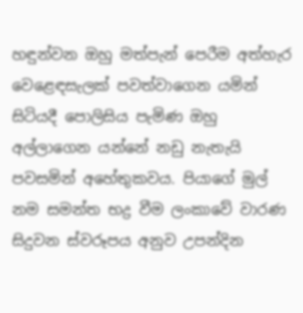හඳුන්වන ඔහු මත්පැන් පෙරීම අත්හැර වෙළෙඳසැලක් පවත්වාගෙන යමින් සිටියදී පොලිසිය පැමිණ ඔහු අල්ලාගෙන යන්නේ නඩු නැතැයි පවසමින් අහේතුකවය. පියාගේ මුල් නම සමන්ත භද්‍ර වීම ලංකාවේ වාරණ සිදුවන ස්වරූපය අනුව උපන්දින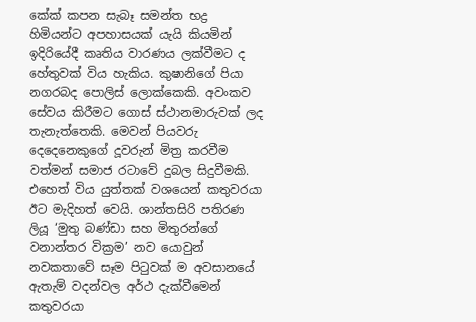කේක් කපන සැබෑ සමන්ත භද්‍ර හිමියන්ට අපහාසයක් යැයි කියමින් ඉදිරියේදී කෘතිය වාරණය ලක්වීමට ද හේතුවක් විය හැකිය. කුෂානිගේ පියා නගරබද පොලිස් ලොක්කෙකි. අවංකව සේවය කිරීමට ගොස් ස්ථානමාරුවක් ලද තැනැත්තෙකි. මෙවන් පියවරු දෙදෙනෙකුගේ දූවරුන් මිත්‍ර කරවීම වත්මන් සමාජ රටාවේ දුබල සිදුවීමකි. එහෙත් විය යුත්තක් වශයෙන් කතුවරයා ඊට මැදිහත් වෙයි. ශාන්තසිරි පතිරණ ලියූ ‘මුතු බණ්ඩා සහ මිතුරන්ගේ වනාන්තර වික්‍රම’ නව යොවුන් නවකතාවේ සෑම පිටුවක් ම අවසානයේ ඇතැම් වදන්වල අර්ථ දැක්වීමෙන් කතුවරයා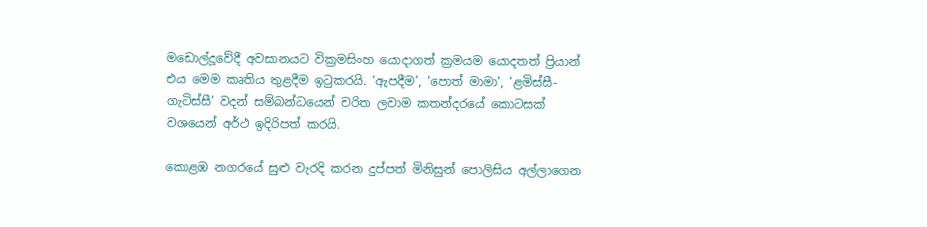මඩොල්දූවේදී අවසානයට වික්‍රමසිංහ යොදාගත් ක්‍රමයම යොදතත් ප්‍රියාන් එය මෙම කෘතිය තුළදීම ඉටුකරයි. ‘ඇපදීම’, ‘පොත් මාමා’, ‘ළමිස්සී-ගැටිස්සී’ වදන් සම්බන්ධයෙන් චරිත ලවාම කතන්දරයේ කොටසක් වශයෙන් අර්ථ ඉදිරිපත් කරයි.

කොළඹ නගරයේ සුළු වැරදි කරන දුප්පත් මිනිසුන් පොලිසිය අල්ලාගෙන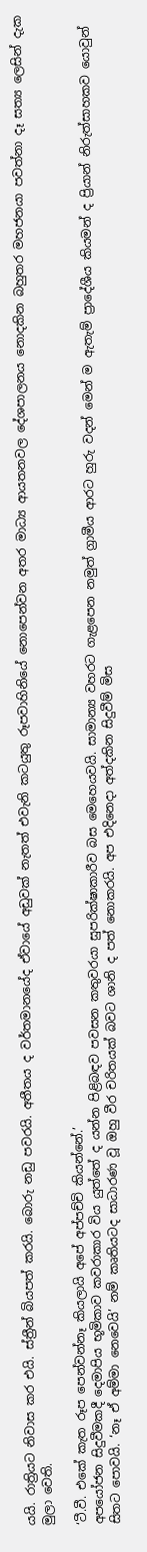යයි. රාත්‍රියට නිවාස කර එයි. ස්ත්‍රීන් බියපත් කරයි. බොරු නඩු පවරයි. අතීතය ද වර්තමානයේද ඒවායේ අඩුවක් නැතත් එවැනි කටයුතු රූපවාහිනියේ නොපෙන්වන අතර මාධ්‍ය ආයතනවල දේශපාලනය නොදකින බහුතර මහජනයා පවත්නා දෑ සත්‍ය ලෙසින් දැක මුලා වෙති.

‘ටී.වී. එකේ කැත රූප පෙන්වන්නෑ කියලායි අපේ අප්පච්චි කියන්නේ.’
අපයෝජන සිදුවීමකදී දෙමාපිය භූමිකාව කවරාකාර විය යුත්තේ ද යන්න පිළිබඳව පවසන කතුවරයා සුපරික්ෂාකාරීව බස මෙහෙයවයි. සාමාන්‍ය වහරට ගැළපෙන නමුත් ග්‍රාමීය ආරට හුරු වදන් මෙන් ම ඇතැම් ප්‍රාදේශීය කියමන් ද ප්‍රියාන් නිරුත්සාහකව යොවුන් සිතට පොවයි. ‘නෑ ඒ අම්මා නෙවෙයි’ නම් කෘතියටද සාධාරණ වූ ඔහු වීර චරිතයක් බවට ශානි ද පත් නොකරයි. අප එදිනෙදා අත්දකින සිදුවීම් මිස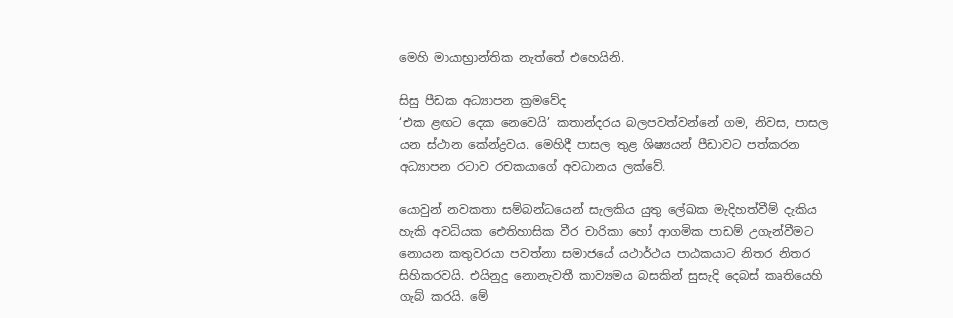මෙහි මායාභ්‍රාන්තික නැත්තේ එහෙයිනි.

සිසු පීඩක අධ්‍යාපන ක්‍රමවේද
‘එක ළඟට දෙක නෙවෙයි’ කතාන්දරය බලපවත්වන්නේ ගම, නිවස, පාසල යන ස්ථාන කේන්ද්‍රවය. මෙහිදී පාසල තුළ ශිෂ්‍යයන් පීඩාවට පත්කරන අධ්‍යාපන රටාව රචකයාගේ අවධානය ලක්වේ.

යොවුන් නවකතා සම්බන්ධයෙන් සැලකිය යුතු ලේඛක මැදිහත්වීම් දැකිය හැකි අවධියක ඓතිහාසික වීර චාරිකා හෝ ආගමික පාඩම් උගැන්වීමට නොයන කතුවරයා පවත්නා සමාජයේ යථාර්ථය පාඨකයාට නිතර නිතර සිහිකරවයි. එයිනුදු නොනැවතී කාව්‍යමය බසකින් සුසැදි දෙබස් කෘතියෙහි ගැබ් කරයි. මේ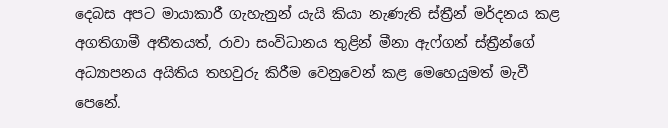දෙබස අපට මායාකාරී ගැහැනුන් යැයි කියා නැණැති ස්ත්‍රීන් මර්දනය කළ අගතිගාමී අතීතයත්, රාවා සංවිධානය තුළින් මීනා ඇෆ්ගන් ස්ත්‍රීන්ගේ අධ්‍යාපනය අයිතිය තහවුරු කිරීම වෙනුවෙන් කළ මෙහෙයුමත් මැවී පෙනේ.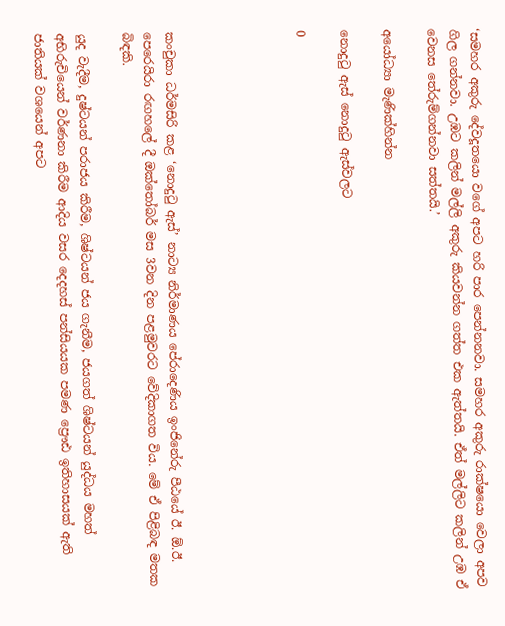‘සමහර අකුරු දේවදූතයො වගේ අපට හරි පාර පෙන්නනවා. සමහර අකුරු රාක්ෂයො වෙලා අපව ගිල ගන්නවා. උඹට කලින් මල්ලි අකුරු කියවන්න ගත්ත එක ඇත්තයි. ඒත් මල්ලිට කලින් උඹ ඒ වෙනස තේරුම්ගන්නවා සත්තයි.’

අයෝධ්‍යා මැණික්හින්න

නොදුටු ඇස් නොදුටු ඇස්වලට

0





කංචුකා ධර්මසිරි කළ ‘නොදුටු ඇස්’ නාට්‍ය නිර්මාණය පේරාදෙණිය ඉංජිනේරු පීඨයේ ඊ. ඕ.ඊ. පෙරෙයිරා රඟහලේ දී ඔක්තෝබර් මස 3වන දින පළමුවරට වේදිකාගත විය. මේ ඒ පිළිබඳ මතක බිඳකි.

යුද වැදීම, දුෂ්ටයන් පරාජය කිරීම, ශිෂ්ටයන් ජය ගැනීම, ජයගත් ශිෂ්ටයන් යුද්ධය මහත් අභිරුචියෙන් වර්ණනා කිරීම ආදිය වසර දෙදහස් පන්සියයක පමණ ප්‍රෞඪ ඉතිහාසයක් ඇති ජාතියක් වශයෙන් අපට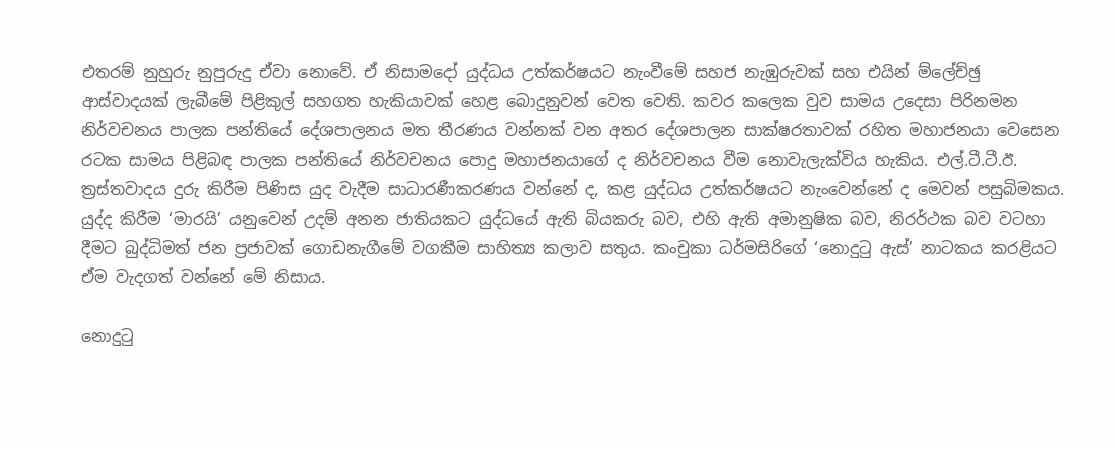එතරම් නුහුරු නුපුරුදු ඒවා නොවේ. ඒ නිසාමදෝ යුද්ධය උත්කර්ෂයට නැංවීමේ සහජ නැඹුරුවක් සහ එයින් ම්ලේච්ඡු ආස්වාදයක් ලැබීමේ පිළිකුල් සහගත හැකියාවක් හෙළ බොදුනුවන් වෙත වෙති. කවර කලෙක වුව සාමය උදෙසා පිරිනමන නිර්වචනය පාලක පන්තියේ දේශපාලනය මත තීරණය වන්නක් වන අතර දේශපාලන සාක්ෂරතාවක් රහිත මහාජනයා වෙසෙන රටක සාමය පිළිබඳ පාලක පන්තියේ නිර්වචනය පොදු මහාජනයාගේ ද නිර්වචනය වීම නොවැලැක්විය හැකිය. එල්.ටී.ටී.ඊ. ත්‍රස්තවාදය දුරු කිරීම පිණිස යුද වැදීම සාධාරණීකරණය වන්නේ ද, කළ යුද්ධය උත්කර්ෂයට නැංවෙන්නේ ද මෙවන් පසුබිමකය. යුද්ද කිරීම ‘මාරයි’ යනුවෙන් උදම් අනන ජාතියකට යුද්ධයේ ඇති බියකරු බව, එහි ඇති අමානුෂික බව, නිරර්ථක බව වටහා දීමට බුද්ධිමත් ජන ප්‍රජාවක් ගොඩනැගීමේ වගකීම සාහිත්‍ය කලාව සතුය. කංචුකා ධර්මසිරිගේ ‘නොදුටු ඇස්’ නාටකය කරළියට ඒම වැදගත් වන්නේ මේ නිසාය.

නොදුටු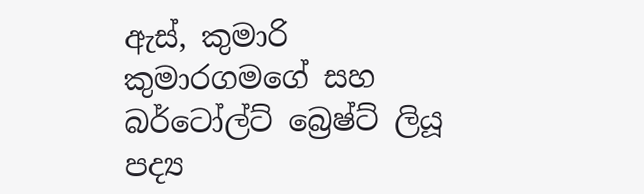ඇස්, කුමාරි කුමාරගමගේ සහ බර්ටෝල්ට් බ්‍රෙෂ්ට් ලියූ පද්‍ය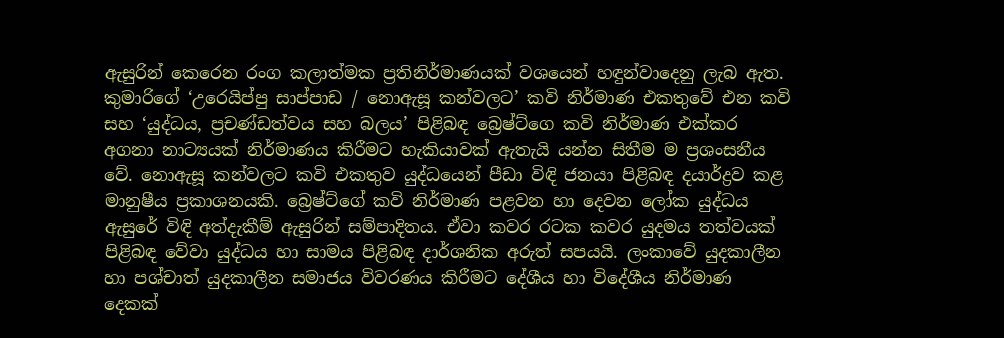ඇසුරින් කෙරෙන රංග කලාත්මක ප්‍රතිනිර්මාණයක් වශයෙන් හඳුන්වාදෙනු ලැබ ඇත. කුමාරිගේ ‘උරෙයිප්පු සාප්පාඩ / නොඇසූ කන්වලට’ කවි නිර්මාණ එකතුවේ එන කවි සහ ‘යුද්ධය, ප්‍රචණ්ඩත්වය සහ බලය’ පිළිබඳ බ්‍රෙෂ්ට්ගෙ කවි නිර්මාණ එක්කර අගනා නාට්‍යයක් නිර්මාණය කිරීමට හැකියාවක් ඇතැයි යන්න සිතීම ම ප්‍රශංසනීය වේ. නොඇසූ කන්වලට කවි එකතුව යුද්ධයෙන් පීඩා විඳි ජනයා පිළිබඳ දයාර්ද්‍රව කළ මානුෂීය ප්‍රකාශනයකි. බ්‍රෙෂ්ට්ගේ කවි නිර්මාණ පළවන හා දෙවන ලෝක යුද්ධය ඇසුරේ විඳි අත්දැකීම් ඇසුරින් සම්පාදිතය. ඒවා කවර රටක කවර යුදමය තත්වයක් පිළිබඳ වේවා යුද්ධය හා සාමය පිළිබඳ දාර්ශනික අරුත් සපයයි. ලංකාවේ යුදකාලීන හා පශ්චාත් යුදකාලීන සමාජය විවරණය කිරීමට දේශීය හා විදේශීය නිර්මාණ දෙකක්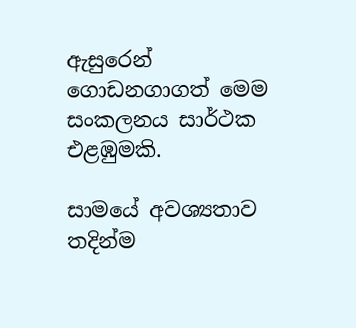ඇසුරෙන් ගොඩනගාගත් මෙම සංකලනය සාර්ථක එළඹුමකි.

සාමයේ අවශ්‍යතාව තදින්ම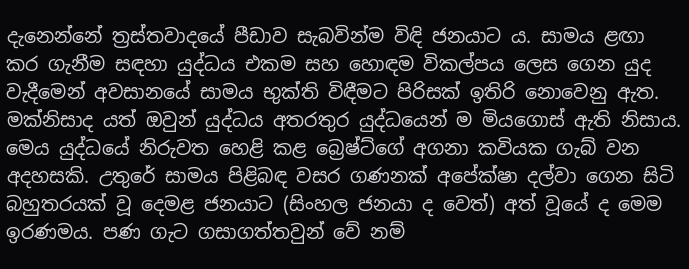දැනෙන්නේ ත්‍රස්තවාදයේ පීඩාව සැබවින්ම විඳි ජනයාට ය. සාමය ළඟා කර ගැනීම සඳහා යුද්ධය එකම සහ හොඳම විකල්පය ලෙස ගෙන යුද වැදීමෙන් අවසානයේ සාමය භුක්ති විඳීමට පිරිසක් ඉතිරි නොවෙනු ඇත. මක්නිසාද යත් ඔවුන් යුද්ධය අතරතුර යුද්ධයෙන් ම මියගොස් ඇති නිසාය. මෙය යුද්ධයේ නිරුවත හෙළි කළ බ්‍රෙෂ්ට්ගේ අගනා කවියක ගැබ් වන අදහසකි. උතුරේ සාමය පිළිබඳ වසර ගණනක් අපේක්ෂා දල්වා ගෙන සිටි බහුතරයක් වූ දෙමළ ජනයාට (සිංහල ජනයා ද වෙත්) අත් වූයේ ද මෙම ඉරණමය. පණ ගැට ගසාගත්තවුන් වේ නම්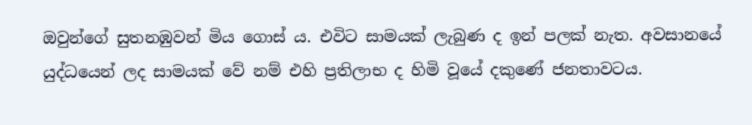ඔවුන්ගේ සුතනඹුවන් මිය ගොස් ය. එවිට සාමයක් ලැබුණ ද ඉන් පලක් නැත. අවසානයේ යුද්ධයෙන් ලද සාමයක් වේ නම් එහි ප්‍රතිලාභ ද හිමි වූයේ දකුණේ ජනතාවටය.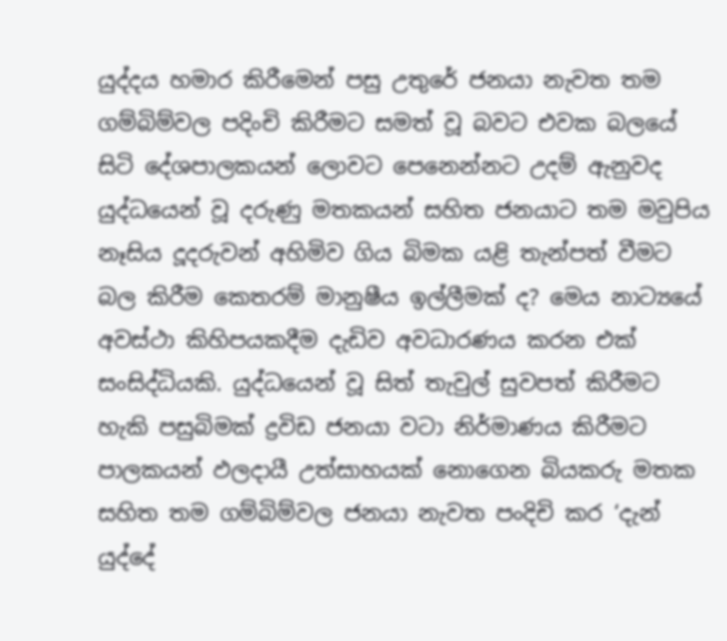යුද්දය හමාර කිරීමෙන් පසු උතුරේ ජනයා නැවත තම ගම්බිම්වල පදිංචි කිරීමට සමත් වූ බවට එවක බලයේ සිටි දේශපාලකයන් ලොවට පෙනෙන්නට උදම් ඇනුවද යුද්ධයෙන් වූ දරුණු මතකයන් සහිත ජනයාට තම මවුපිය නෑසිය දූදරුවන් අහිමිව ගිය බිමක යළි තැන්පත් වීමට බල කිරීම කෙතරම් මානුෂීය ඉල්ලීමක් ද? මෙය නාට්‍යයේ අවස්ථා කිහිපයකදීම දැඩිව අවධාරණය කරන එක් සංසිද්ධියකි. යුද්ධයෙන් වූ සිත් තැවුල් සුවපත් කිරීමට හැකි පසුබිමක් ද්‍රවිඩ ජනයා වටා නිර්මාණය කිරීමට පාලකයන් ඵලදායී උත්සාහයක් නොගෙන බියකරු මතක සහිත තම ගම්බිම්වල ජනයා නැවත පංදිචි කර ‘දැන් යුද්දේ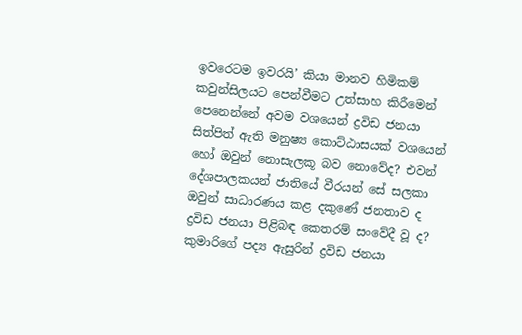ඉවරෙටම ඉවරයි’ කියා මානව හිමිකම් කවුන්සිලයට පෙන්වීමට උත්සාහ කිරීමෙන් පෙනෙන්නේ අවම වශයෙන් ද්‍රවිඩ ජනයා සිත්පිත් ඇති මනුෂ්‍ය කොට්ඨාසයක් වශයෙන් හෝ ඔවුන් නොසැලකූ බව නොවේද? එවන් දේශපාලකයන් ජාතියේ වීරයන් සේ සලකා ඔවුන් සාධාරණය කළ දකුණේ ජනතාව ද ද්‍රවිඩ ජනයා පිළිබඳ කෙතරම් සංවේදී වූ ද?
කුමාරිගේ පද්‍ය ඇසුරින් ද්‍රවිඩ ජනයා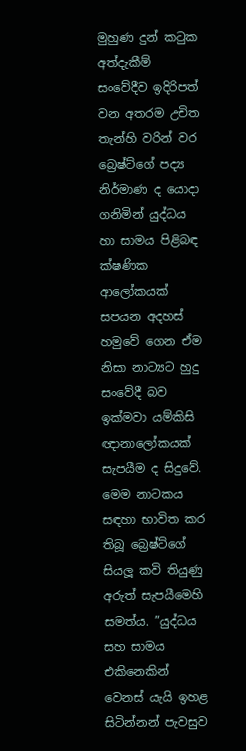මුහුණ දුන් කටුක අත්දැකීම් සංවේදීව ඉදිරිපත් වන අතරම උචිත තැන්හි වරින් වර බ්‍රෙෂ්ට්ගේ පද්‍ය නිර්මාණ ද යොදා ගනිමින් යුද්ධය හා සාමය පිළිබඳ ක්ෂණික ආලෝකයක් සපයන අදහස් හමුවේ ගෙන ඒම නිසා නාට්‍යට හුදු සංවේදී බව ඉක්මවා යම්කිසි ඥානාලෝකයක් සැපයීම ද සිදුවේ. මෙම නාටකය සඳහා භාවිත කර තිබූ බ්‍රෙෂ්ට්ගේ සියලූ‍ කවි තියුණු අරුත් සැපයීමෙහි සමත්ය. ”යුද්ධය සහ සාමය එකිනෙකින් වෙනස් යැයි ඉහළ සිටින්නන් පැවසුව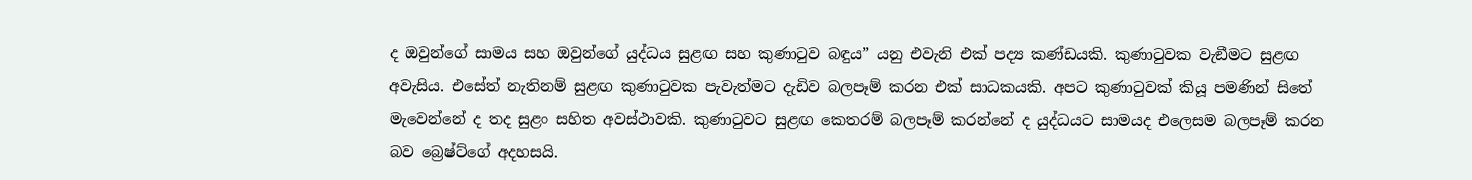ද ඔවුන්ගේ සාමය සහ ඔවුන්ගේ යුද්ධය සුළඟ සහ කුණාටුව බඳුය” යනු එවැනි එක් පද්‍ය කණ්ඩයකි. කුණාටුවක වැඞීමට සුළඟ අවැසිය. එසේත් නැතිනම් සුළඟ කුණාටුවක පැවැත්මට දැඩිව බලපෑම් කරන එක් සාධකයකි. අපට කුණාටුවක් කියූ පමණින් සිතේ මැවෙන්නේ ද තද සුළං සහිත අවස්ථාවකි. කුණාටුවට සුළඟ කෙතරම් බලපෑම් කරන්නේ ද යුද්ධයට සාමයද එලෙසම බලපෑම් කරන බව බ්‍රෙෂ්ට්ගේ අදහසයි.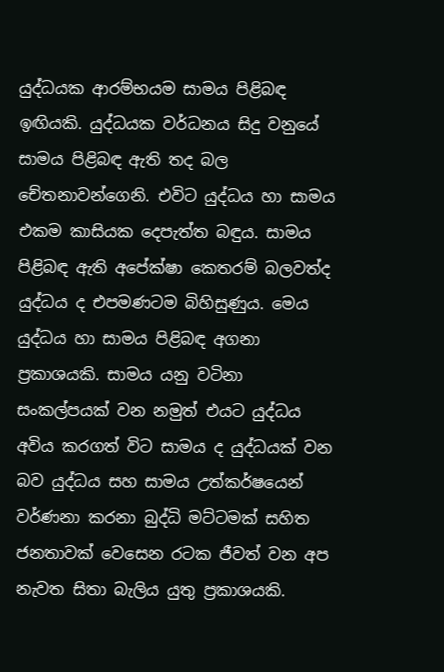යුද්ධයක ආරම්භයම සාමය පිළිබඳ ඉඟියකි. යුද්ධයක වර්ධනය සිදු වනුයේ සාමය පිළිබඳ ඇති තද බල චේතනාවන්ගෙනි. එවිට යුද්ධය හා සාමය එකම කාසියක දෙපැත්ත බඳුය. සාමය පිළිබඳ ඇති අපේක්ෂා කෙතරම් බලවත්ද යුද්ධය ද එපමණටම බිහිසුණුය. මෙය යුද්ධය හා සාමය පිළිබඳ අගනා ප්‍රකාශයකි. සාමය යනු වටිනා සංකල්පයක් වන නමුත් එයට යුද්ධය අවිය කරගත් විට සාමය ද යුද්ධයක් වන බව යුද්ධය සහ සාමය උත්කර්ෂයෙන් වර්ණනා කරනා බුද්ධි මට්ටමක් සහිත ජනතාවක් වෙසෙන රටක ජීවත් වන අප නැවත සිතා බැලිය යුතු ප්‍රකාශයකි.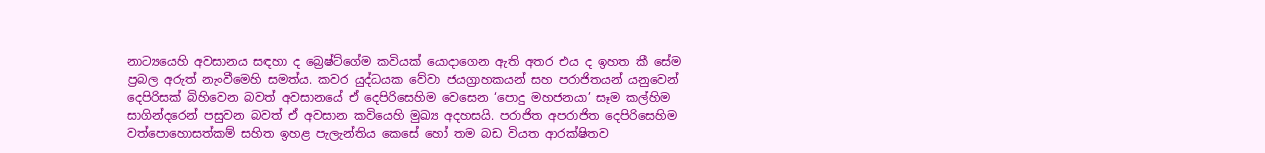නාට්‍යයෙහි අවසානය සඳහා ද බ්‍රෙෂ්ට්ගේම කවියක් යොදාගෙන ඇති අතර එය ද ඉහත කී සේම ප්‍රබල අරුත් නැංවීමෙහි සමත්ය. කවර යුද්ධයක වේවා ජයග්‍රාහකයන් සහ පරාජිතයන් යනුවෙන් දෙපිරිසක් බිහිවෙන බවත් අවසානයේ ඒ දෙපිරිසෙහිම වෙසෙන ‘පොදු මහජනයා’ සෑම කල්හිම සාගින්දරෙන් පසුවන බවත් ඒ අවසාන කවියෙහි මුඛ්‍ය අදහසයි. පරාජිත අපරාජිත දෙපිරිසෙහිම වත්පොහොසත්කම් සහිත ඉහළ පැලැන්තිය කෙසේ හෝ තම බඩ වියත ආරක්ෂිතව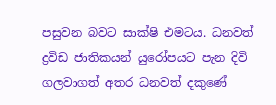පසුවන බවට සාක්ෂි එමටය. ධනවත් ද්‍රවිඩ ජාතිකයන් යුරෝපයට පැන දිවි ගලවාගත් අතර ධනවත් දකුණේ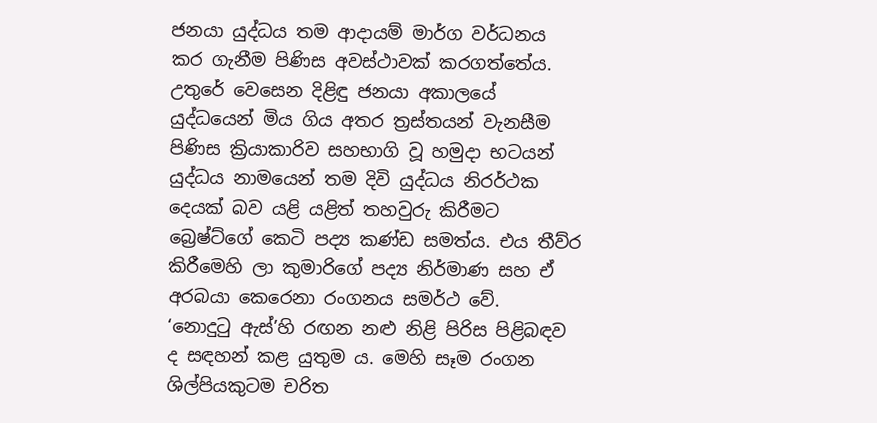ජනයා යුද්ධය තම ආදායම් මාර්ග වර්ධනය කර ගැනීම පිණිස අවස්ථාවක් කරගත්තේය. උතුරේ වෙසෙන දිළිඳු ජනයා අකාලයේ යුද්ධයෙන් මිය ගිය අතර ත්‍රස්තයන් වැනසීම පිණිස ක්‍රියාකාරිව සහභාගි වූ හමුදා භටයන් යුද්ධය නාමයෙන් තම දිවි යුද්ධය නිරර්ථක දෙයක් බව යළි යළිත් තහවුරු කිරීමට බ්‍රෙෂ්ට්ගේ කෙටි පද්‍ය කණ්ඩ සමත්ය. එය තීව්ර කිරීමෙහි ලා කුමාරිගේ පද්‍ය නිර්මාණ සහ ඒ අරබයා කෙරෙනා රංගනය සමර්ථ වේ.
‘නොදුටු ඇස්’හි රඟන නළු‍ නිළි පිරිස පිළිබඳව ද සඳහන් කළ යුතුම ය. මෙහි සෑම රංගන ශිල්පියකුටම චරිත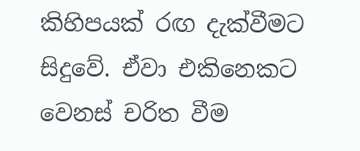කිහිපයක් රඟ දැක්වීමට සිදුවේ. ඒවා එකිනෙකට වෙනස් චරිත වීම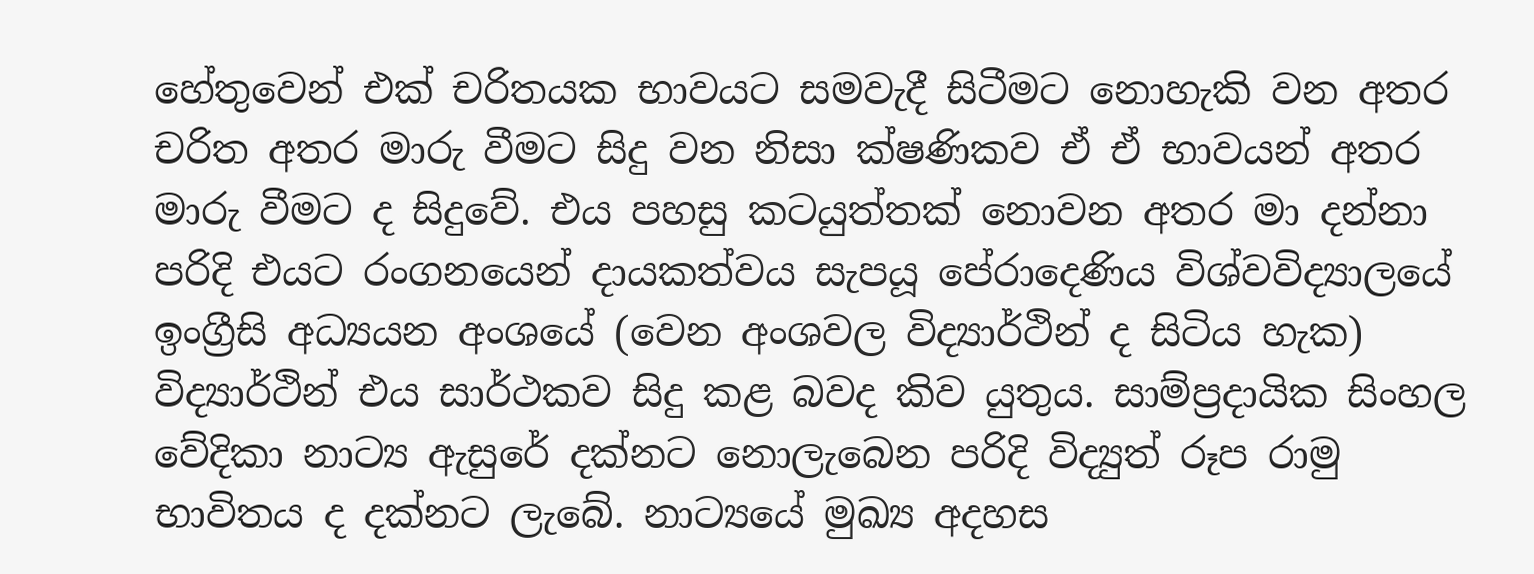හේතුවෙන් එක් චරිතයක භාවයට සමවැදී සිටීමට නොහැකි වන අතර චරිත අතර මාරු වීමට සිදු වන නිසා ක්ෂණිකව ඒ ඒ භාවයන් අතර මාරු වීමට ද සිදුවේ. එය පහසු කටයුත්තක් නොවන අතර මා දන්නා පරිදි එයට රංගනයෙන් දායකත්වය සැපයූ පේරාදෙණිය විශ්වවිද්‍යාලයේ ඉංග්‍රීසි අධ්‍යයන අංශයේ (වෙන අංශවල විද්‍යාර්ථින් ද සිටිය හැක) විද්‍යාර්ථින් එය සාර්ථකව සිදු කළ බවද කිව යුතුය. සාම්ප්‍රදායික සිංහල වේදිකා නාට්‍ය ඇසුරේ දක්නට නොලැබෙන පරිදි විද්‍යුත් රූප රාමු භාවිතය ද දක්නට ලැබේ. නාට්‍යයේ මුඛ්‍ය අදහස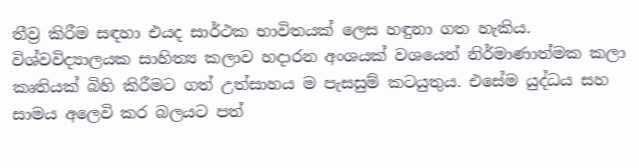තීව්‍ර කිරීම සඳහා එයද සාර්ථක භාවිතයක් ලෙස හඳුනා ගත හැකිය. විශ්වවිද්‍යාලයක සාහිත්‍ය කලාව හදාරන අංශයක් වශයෙන් නිර්මාණාත්මක කලා කෘතියක් බිහි කිරීමට ගත් උත්සාහය ම පැසසුම් කටයුතුය. එසේම යුද්ධය සහ සාමය අලෙවි කර බලයට පත්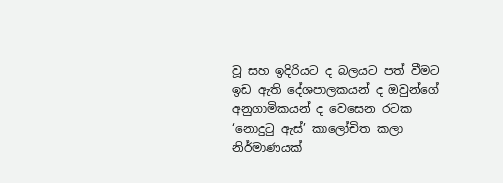වූ සහ ඉදිරියට ද බලයට පත් වීමට ඉඩ ඇති දේශපාලකයන් ද ඔවුන්ගේ අනුගාමිකයන් ද වෙසෙන රටක ‘නොදුටු ඇස්’ කාලෝචිත කලා නිර්මාණයක්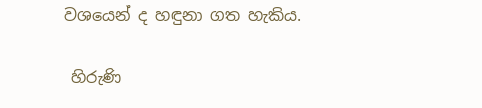වශයෙන් ද හඳුනා ගත හැකිය.

 හිරුණි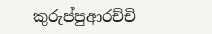කුරුප්පුආරච්චි